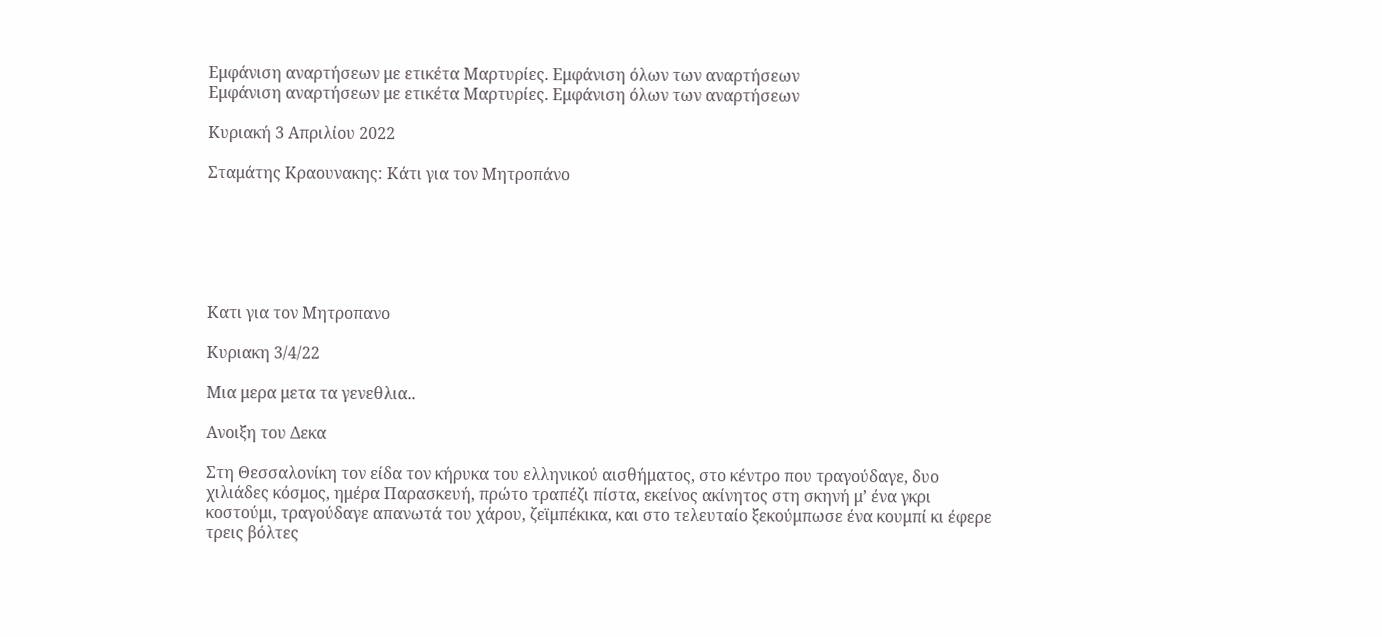Εμφάνιση αναρτήσεων με ετικέτα Μαρτυρίες. Εμφάνιση όλων των αναρτήσεων
Εμφάνιση αναρτήσεων με ετικέτα Μαρτυρίες. Εμφάνιση όλων των αναρτήσεων

Κυριακή 3 Απριλίου 2022

Σταμάτης Κραουνακης: Κάτι για τον Μητροπάνο






Κατι για τον Μητροπανο

Κυριακη 3/4/22

Μια μερα μετα τα γενεθλια..

Ανοιξη του Δεκα

Στη Θεσσαλονίκη τον είδα τον κήρυκα του ελληνικού αισθήματος, στο κέντρο που τραγούδαγε, δυο χιλιάδες κόσμος, ημέρα Παρασκευή, πρώτο τραπέζι πίστα, εκείνος ακίνητος στη σκηνή μ’ ένα γκρι κοστούμι, τραγούδαγε απανωτά του χάρου, ζεϊμπέκικα, και στο τελευταίο ξεκούμπωσε ένα κουμπί κι έφερε τρεις βόλτες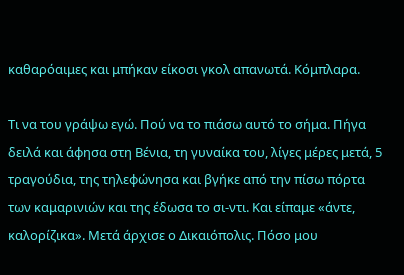καθαρόαιμες και μπήκαν είκοσι γκολ απανωτά. Κόμπλαρα.

Τι να του γράψω εγώ. Πού να το πιάσω αυτό το σήμα. Πήγα δειλά και άφησα στη Βένια, τη γυναίκα του, λίγες μέρες μετά, 5 τραγούδια, της τηλεφώνησα και βγήκε από την πίσω πόρτα των καμαρινιών και της έδωσα το σι-ντι. Και είπαμε «άντε, καλορίζικα». Μετά άρχισε ο Δικαιόπολις. Πόσο μου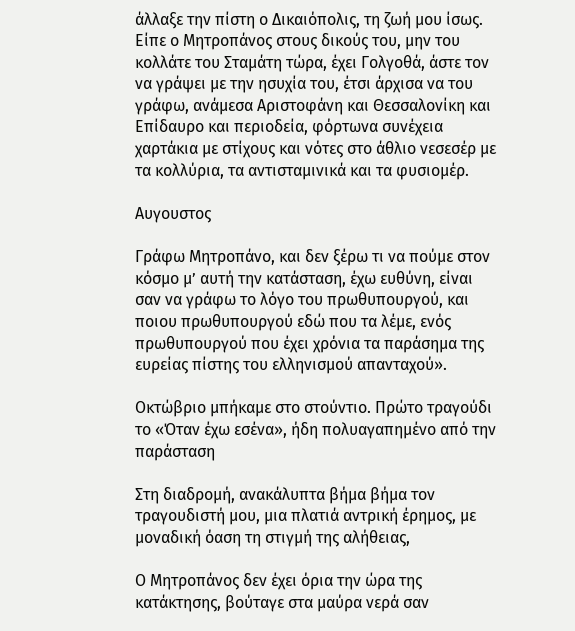άλλαξε την πίστη ο Δικαιόπολις, τη ζωή μου ίσως. Είπε ο Μητροπάνος στους δικούς του, μην του κολλάτε του Σταμάτη τώρα, έχει Γολγοθά, άστε τον να γράψει με την ησυχία του, έτσι άρχισα να του γράφω, ανάμεσα Αριστοφάνη και Θεσσαλονίκη και Επίδαυρο και περιοδεία, φόρτωνα συνέχεια χαρτάκια με στίχους και νότες στο άθλιο νεσεσέρ με τα κολλύρια, τα αντισταμινικά και τα φυσιομέρ.

Αυγουστος

Γράφω Μητροπάνο, και δεν ξέρω τι να πούμε στον κόσμο μ’ αυτή την κατάσταση, έχω ευθύνη, είναι σαν να γράφω το λόγο του πρωθυπουργού, και ποιου πρωθυπουργού εδώ που τα λέμε, ενός πρωθυπουργού που έχει χρόνια τα παράσημα της ευρείας πίστης του ελληνισμού απανταχού».

Οκτώβριο μπήκαμε στο στούντιο. Πρώτο τραγούδι το «Όταν έχω εσένα», ήδη πολυαγαπημένο από την παράσταση

Στη διαδρομή, ανακάλυπτα βήμα βήμα τον τραγουδιστή μου, μια πλατιά αντρική έρημος, με μοναδική όαση τη στιγμή της αλήθειας,

Ο Μητροπάνος δεν έχει όρια την ώρα της κατάκτησης, βούταγε στα μαύρα νερά σαν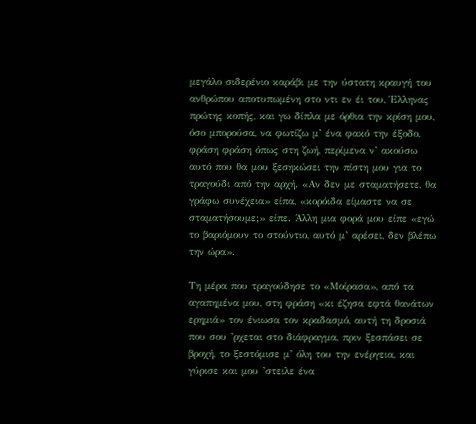μεγάλο σιδερένιο καράβι με την ύστατη κραυγή του ανθρώπου αποτυπωμένη στο ντι εν έι του, Έλληνας πρώτης κοπής, και γω δίπλα με όρθια την κρίση μου, όσο μπορούσα, να φωτίζω μ’ ένα φακό την έξοδο, φράση φράση όπως στη ζωή, περίμενα ν’ ακούσω αυτό που θα μου ξεσηκώσει την πίστη μου για το τραγούδι από την αρχή. «Αν δεν με σταματήσετε, θα γράφω συνέχεια» είπα, «κορόιδα είμαστε να σε σταματήσουμε;» είπε. Άλλη μια φορά μου είπε «εγώ το βαριόμουν το στούντιο, αυτό μ’ αρέσει, δεν βλέπω την ώρα».

Τη μέρα που τραγούδησε το «Μοίρασα», από τα αγαπημένα μου, στη φράση «κι έζησα εφτά θανάτων ερημιά» τον ένιωσα τον κραδασμό, αυτή τη δροσιά που σου ’ρχεται στο διάφραγμα, πριν ξεσπάσει σε βροχή, το ξεστόμισε μ’ όλη του την ενέργεια, και γύρισε και μου ’στειλε ένα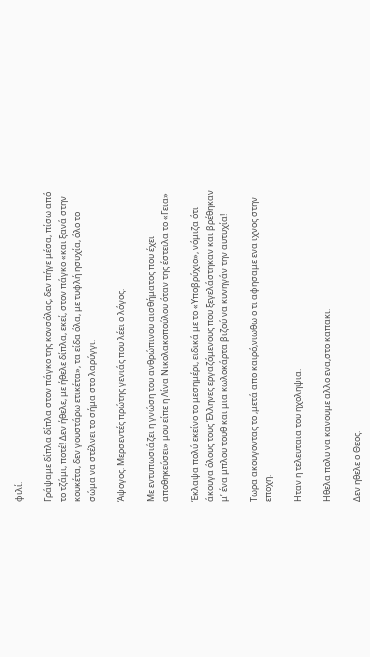φιλί.

Γράψαμε δίπλα δίπλα στον πάγκο της κονσόλας, δεν πήγε μέσα, πίσω από το τζάμι, ποτέ! Δεν ήθελε, με ήθελε δίπλα, εκεί, στον πάγκο «και ξανά στην κουκέτα, δεν γουστάρω ετικέτα», τα είδα όλα, με τυφλή ησυχία, όλο το σώμα να στέλνει το σήμα στο λαρύγγι.

Άψογος. Μερσεντές πρώτης γενιάς που λέει ο λόγος.

Με εντυπωσιάζει η γνώση του ανθρώπινου αισθήματος που έχει αποθηκεύσει» μου είπε η Λίνα Νικολακοπούλου όταν της έστειλα το «Γεια»

Έκλαψα πολύ εκείνο το μεσημέρι, ειδικά με το «Υποβρύχιο», νόμιζα ότι άκουγα όλους τους Έλληνες εργαζόμενους που ξεγελάστηκαν και βρέθηκαν μ’ ένα μπλου τουθ και μια κωλοκάρτα βιζού να κυνηγάν την αυτυχία!

Τωρα ακουγοντας το ,μετά απο καιρό,νιωθω ο τι αφησαμε ενα ιχνος στην εποχη.

Ηταν η τελευταια του ηχοληψια.

Ηθελα πολυ να κανουμε αλλο ενα,στο καπακι.

Δεν ηθελε ο Θεος.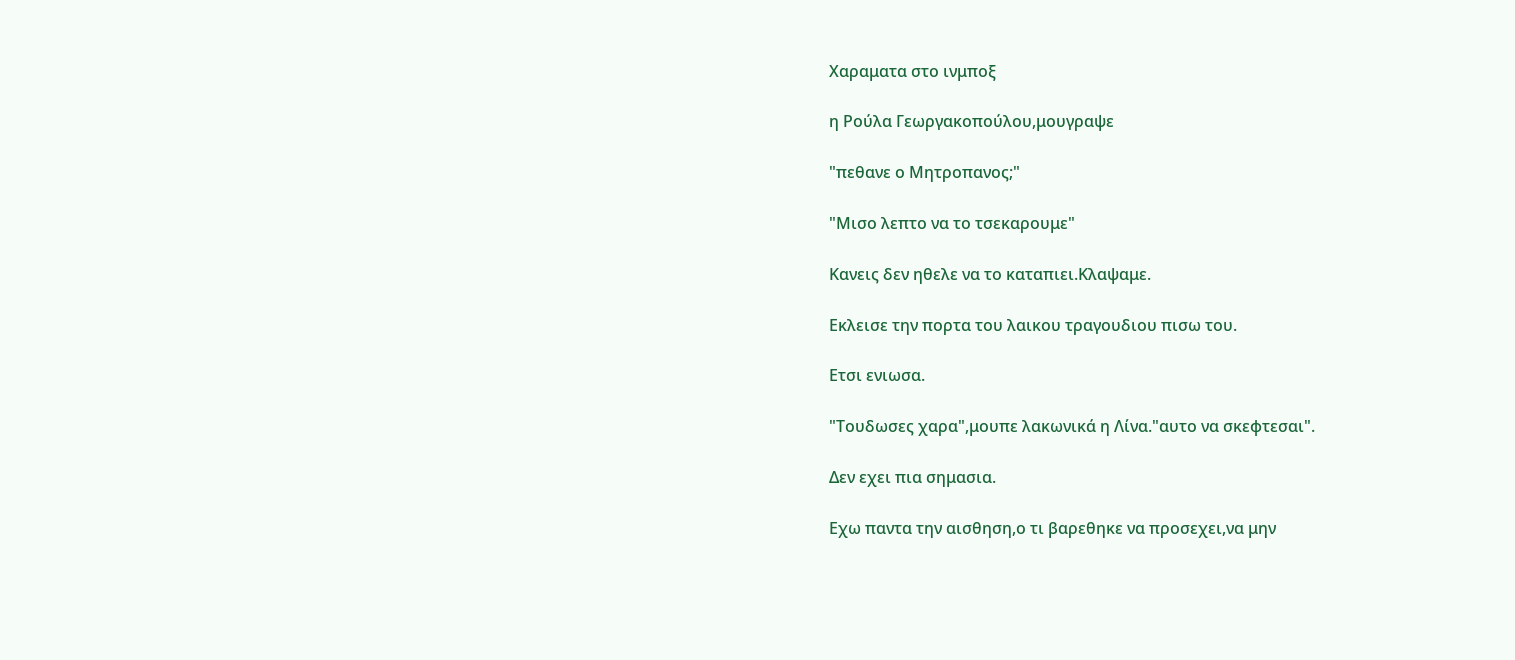Χαραματα στο ινμποξ

η Ρούλα Γεωργακοπούλου,μουγραψε

"πεθανε ο Μητροπανος;"

"Μισο λεπτο να το τσεκαρουμε"

Κανεις δεν ηθελε να το καταπιει.Κλαψαμε.

Εκλεισε την πορτα του λαικου τραγουδιου πισω του.

Ετσι ενιωσα.

"Τουδωσες χαρα",μουπε λακωνικά η Λίνα."αυτο να σκεφτεσαι".

Δεν εχει πια σημασια.

Εχω παντα την αισθηση,ο τι βαρεθηκε να προσεχει,να μην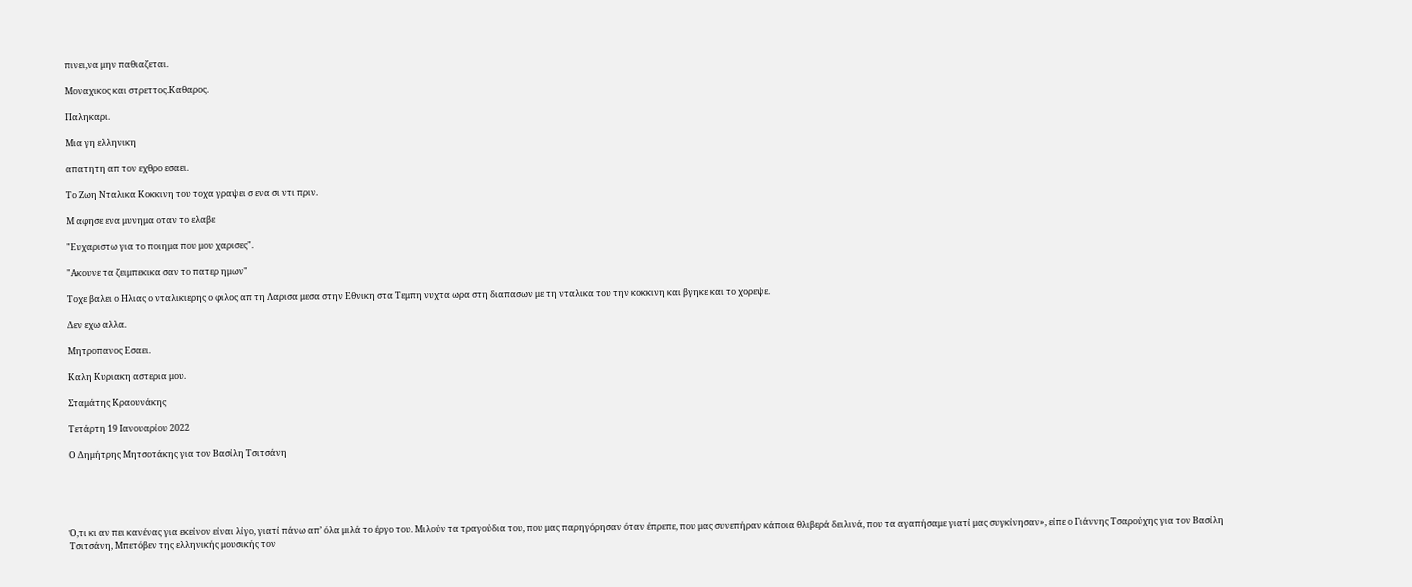πινει,να μην παθιαζεται.

Μοναχικος και στρεττος.Καθαρος.

Παληκαρι.

Μια γη ελληνικη

απατητη απ τον εχθρο εσαει.

Το Ζωη Νταλικα Κοκκινη του τοχα γραψει σ ενα σι ντι πριν.

Μ αφησε ενα μυνημα οταν το ελαβε

"Ευχαριστω για το ποιημα που μου χαρισες".

"Ακουνε τα ζειμπεκικα σαν το πατερ ημων"

Τοχε βαλει ο Ηλιας ο νταλικιερης ο φιλος απ τη Λαρισα μεσα στην Εθνικη στα Τεμπη νυχτα ωρα στη διαπασων με τη νταλικα του την κοκκινη και βγηκε και το χορεψε.

Δεν εχω αλλα.

Μητροπανος Εσαει.

Καλη Κυριακη αστερια μου.

Σταμάτης Κραουνάκης

Τετάρτη 19 Ιανουαρίου 2022

Ο Δημήτρης Μητσοτάκης για τον Βασίλη Τσιτσάνη





Ό,τι κι αν πει κανένας για εκείνον είναι λίγο, γιατί πάνω απ’ όλα μιλά το έργο του. Μιλούν τα τραγούδια του, που μας παρηγόρησαν όταν έπρεπε, που μας συνεπήραν κάποια θλιβερά δειλινά, που τα αγαπήσαμε γιατί μας συγκίνησαν», είπε ο Γιάννης Τσαρούχης για τον Βασίλη Τσιτσάνη, Μπετόβεν της ελληνικής μουσικής τον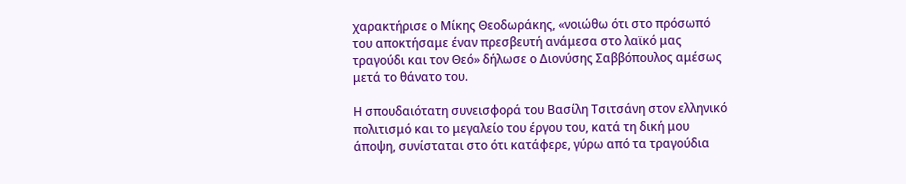χαρακτήρισε ο Μίκης Θεοδωράκης, «νοιώθω ότι στο πρόσωπό του αποκτήσαμε έναν πρεσβευτή ανάμεσα στο λαϊκό μας τραγούδι και τον Θεό» δήλωσε ο Διονύσης Σαββόπουλος αμέσως μετά το θάνατο του.

Η σπουδαιότατη συνεισφορά του Βασίλη Τσιτσάνη στον ελληνικό πολιτισμό και το μεγαλείο του έργου του, κατά τη δική μου άποψη, συνίσταται στο ότι κατάφερε, γύρω από τα τραγούδια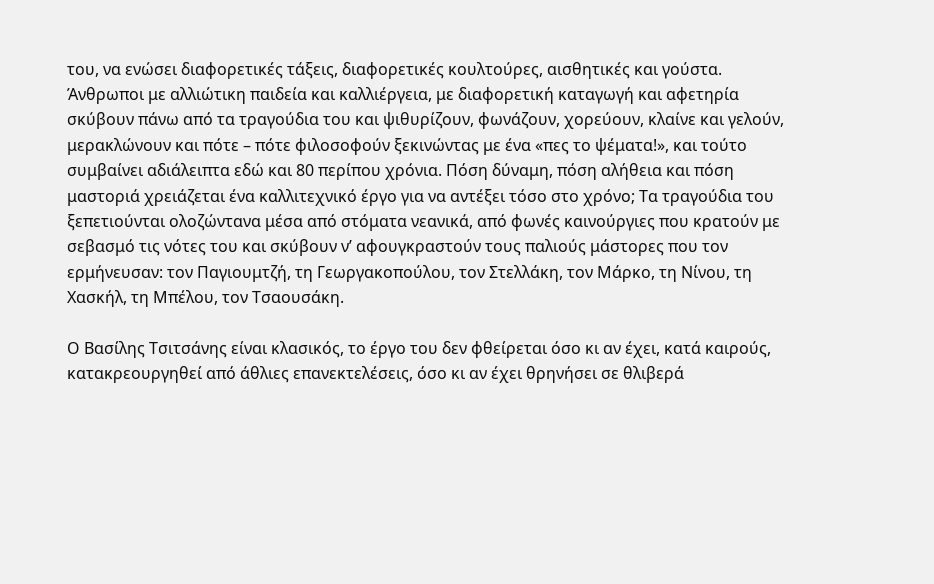του, να ενώσει διαφορετικές τάξεις, διαφορετικές κουλτούρες, αισθητικές και γούστα. Άνθρωποι με αλλιώτικη παιδεία και καλλιέργεια, με διαφορετική καταγωγή και αφετηρία σκύβουν πάνω από τα τραγούδια του και ψιθυρίζουν, φωνάζουν, χορεύουν, κλαίνε και γελούν, μερακλώνουν και πότε – πότε φιλοσοφούν ξεκινώντας με ένα «πες το ψέματα!», και τούτο συμβαίνει αδιάλειπτα εδώ και 80 περίπου χρόνια. Πόση δύναμη, πόση αλήθεια και πόση μαστοριά χρειάζεται ένα καλλιτεχνικό έργο για να αντέξει τόσο στο χρόνο; Τα τραγούδια του ξεπετιούνται ολοζώντανα μέσα από στόματα νεανικά, από φωνές καινούργιες που κρατούν με σεβασμό τις νότες του και σκύβουν ν’ αφουγκραστούν τους παλιούς μάστορες που τον ερμήνευσαν: τον Παγιουμτζή, τη Γεωργακοπούλου, τον Στελλάκη, τον Μάρκο, τη Νίνου, τη Χασκήλ, τη Μπέλου, τον Τσαουσάκη.

Ο Βασίλης Τσιτσάνης είναι κλασικός, το έργο του δεν φθείρεται όσο κι αν έχει, κατά καιρούς, κατακρεουργηθεί από άθλιες επανεκτελέσεις, όσο κι αν έχει θρηνήσει σε θλιβερά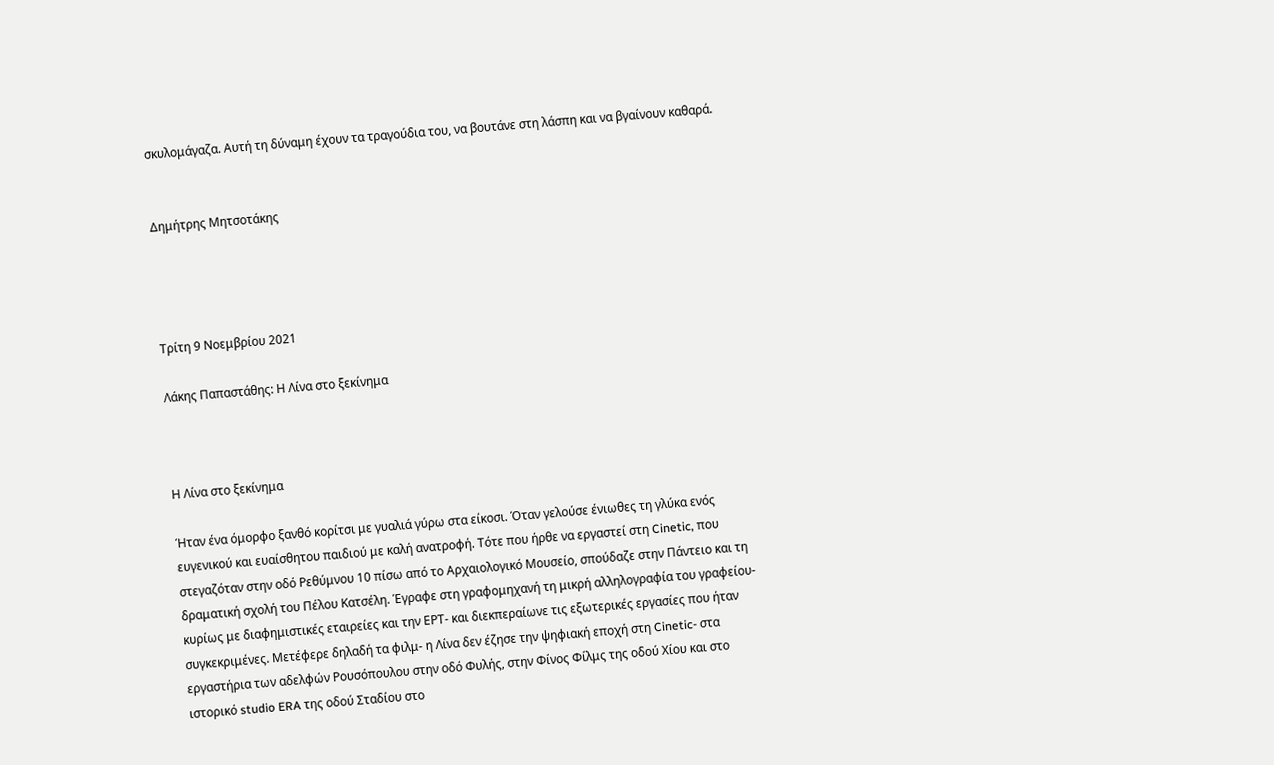σκυλομάγαζα. Αυτή τη δύναμη έχουν τα τραγούδια του, να βουτάνε στη λάσπη και να βγαίνουν καθαρά.


Δημήτρης Μητσοτάκης




Τρίτη 9 Νοεμβρίου 2021

Λάκης Παπαστάθης: Η Λίνα στο ξεκίνημα



Η Λίνα στο ξεκίνημα

Ήταν ένα όμορφο ξανθό κορίτσι με γυαλιά γύρω στα είκοσι. Όταν γελούσε ένιωθες τη γλύκα ενός ευγενικού και ευαίσθητου παιδιού με καλή ανατροφή. Τότε που ήρθε να εργαστεί στη Cinetic, που στεγαζόταν στην οδό Ρεθύμνου 10 πίσω από το Aρχαιολογικό Mουσείο, σπούδαζε στην Πάντειο και τη δραματική σχολή του Πέλου Κατσέλη. Έγραφε στη γραφομηχανή τη μικρή αλληλογραφία του γραφείου- κυρίως με διαφημιστικές εταιρείες και την ΕΡΤ- και διεκπεραίωνε τις εξωτερικές εργασίες που ήταν συγκεκριμένες. Μετέφερε δηλαδή τα φιλμ- η Λίνα δεν έζησε την ψηφιακή εποχή στη Cinetic- στα εργαστήρια των αδελφών Ρουσόπουλου στην οδό Φυλής, στην Φίνος Φίλμς της οδού Χίου και στο ιστορικό studio ERA της οδού Σταδίου στο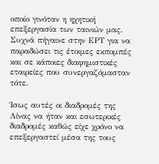οποίο γινόταν η ηχητική επεξεργασία των ταινιών μας. Συχνά πήγαινε στην ΕΡΤ για να παραδώσει τις έτοιμες εκπομπές και σε κάποιες διαφημιστικές εταιρείες που συνεργαζόμασταν τότε.

Ίσως αυτές οι διαδρομές της Λίνας να ήταν και εσωτερικές διαδρομές καθώς είχε χρόνο να επεξεργαστεί μέσα της τους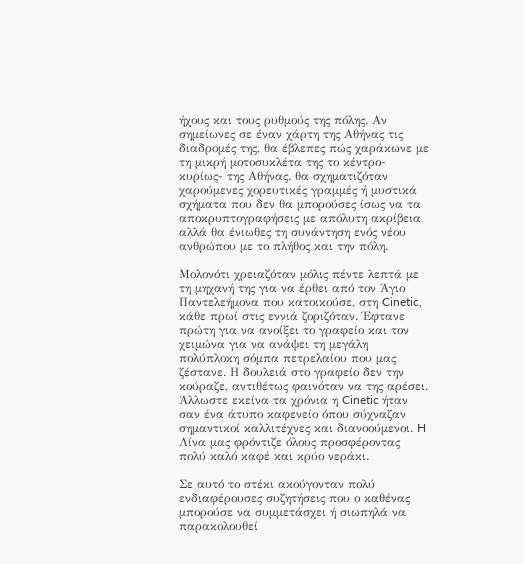ήχους και τους ρυθμούς της πόλης. Αν σημείωνες σε έναν χάρτη της Αθήνας τις διαδρομές της, θα έβλεπες πώς χαράκωνε με τη μικρή μοτοσυκλέτα της το κέντρο- κυρίως- της Αθήνας. θα σχηματιζόταν χαρούμενες χορευτικές γραμμές ή μυστικά σχήματα που δεν θα μπορούσες ίσως να τα αποκρυπτογραφήσεις με απόλυτη ακρίβεια αλλά θα ένιωθες τη συνάντηση ενός νέου ανθρώπου με το πλήθος και την πόλη.

Μολονότι χρειαζόταν μόλις πέντε λεπτά με τη μηχανή της για να έρθει από τον Άγιο Παντελεήμονα που κατοικούσε, στη Cinetic, κάθε πρωί στις εννιά ζοριζόταν. Έφτανε πρώτη για να ανοίξει το γραφείο και τον χειμώνα για να ανάψει τη μεγάλη πολύπλοκη σόμπα πετρελαίου που μας ζέστανε. Η δουλειά στο γραφείο δεν την κούραζε, αντιθέτως φαινόταν να της αρέσει. Άλλωστε εκείνα τα χρόνια η Cinetic ήταν σαν ένα άτυπο καφενείο όπου σύχναζαν σημαντικοί καλλιτέχνες και διανοούμενοι. H Λίνα μας φρόντιζε όλους προσφέροντας πολύ καλό καφέ και κρύο νεράκι.

Σε αυτό το στέκι ακούγονταν πολύ ενδιαφέρουσες συζητήσεις που ο καθένας μπορούσε να συμμετάσχει ή σιωπηλά να παρακολουθεί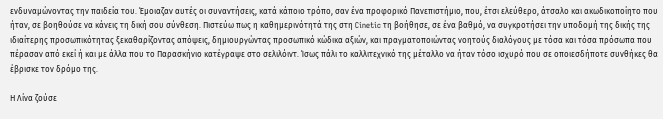ενδυναμώνοντας την παιδεία του. Έμοιαζαν αυτές οι συναντήσεις, κατά κάποιο τρόπο, σαν ένα προφορικό Πανεπιστήμιο, που, έτσι ελεύθερο, άτσαλο και ακωδικοποίητο που ήταν, σε βοηθούσε να κάνεις τη δική σου σύνθεση. Πιστεύω πως η καθημερινότητά της στη Cinetic τη βοήθησε, σε ένα βαθμό, να συγκροτήσει την υποδομή της δικής της ιδιαίτερης προσωπικότητας ξεκαθαρίζοντας απόψεις, δημιουργώντας προσωπικό κώδικα αξιών, και πραγματοποιώντας νοητούς διαλόγους με τόσα και τόσα πρόσωπα που πέρασαν από εκεί ή και με άλλα που το Παρασκήνιο κατέγραψε στο σελιλόιντ. Ίσως πάλι το καλλιτεχνικό της μέταλλο να ήταν τόσο ισχυρό που σε οποιεσδήποτε συνθήκες θα έβρισκε τον δρόμο της.

Η Λίνα ζούσε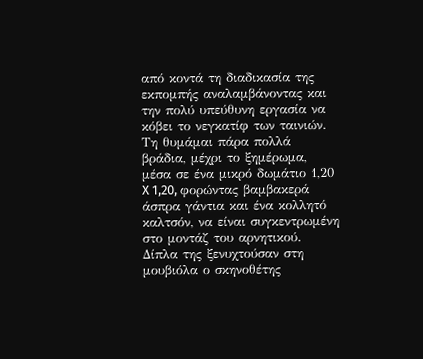από κοντά τη διαδικασία της εκπομπής αναλαμβάνοντας και την πολύ υπεύθυνη εργασία να κόβει το νεγκατίφ των ταινιών. Τη θυμάμαι πάρα πολλά βράδια, μέχρι το ξημέρωμα, μέσα σε ένα μικρό δωμάτιο 1,20 X 1,20, φορώντας βαμβακερά άσπρα γάντια και ένα κολλητό καλτσόν, να είναι συγκεντρωμένη στο μοντάζ του αρνητικού. Δίπλα της ξενυχτούσαν στη μουβιόλα ο σκηνοθέτης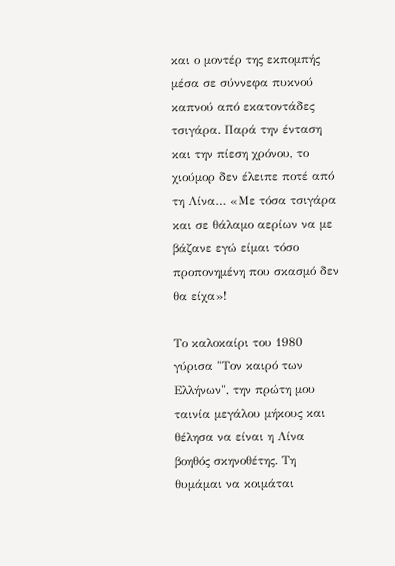και ο μοντέρ της εκπομπής μέσα σε σύννεφα πυκνού καπνού από εκατοντάδες τσιγάρα. Παρά την ένταση και την πίεση χρόνου, το χιούμορ δεν έλειπε ποτέ από τη Λίνα… «Με τόσα τσιγάρα και σε θάλαμο αερίων να με βάζανε εγώ είμαι τόσο προπονημένη που σκασμό δεν θα είχα»!

Το καλοκαίρι του 1980 γύρισα "Τον καιρό των Ελλήνων", την πρώτη μου ταινία μεγάλου μήκους και θέλησα να είναι η Λίνα βοηθός σκηνοθέτης. Τη θυμάμαι να κοιμάται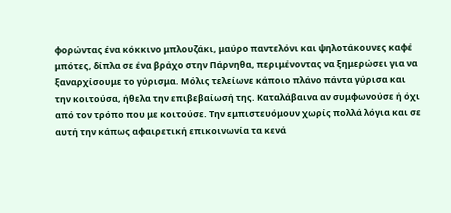φορώντας ένα κόκκινο μπλουζάκι, μαύρο παντελόνι και ψηλοτάκουνες καφέ μπότες, δίπλα σε ένα βράχο στην Πάρνηθα, περιμένοντας να ξημερώσει για να ξαναρχίσουμε το γύρισμα. Μόλις τελείωνε κάποιο πλάνο πάντα γύρισα και την κοιτούσα, ήθελα την επιβεβαίωσή της. Καταλάβαινα αν συμφωνούσε ή όχι από τον τρόπο που με κοιτούσε. Την εμπιστευόμουν χωρίς πολλά λόγια και σε αυτή την κάπως αφαιρετική επικοινωνία τα κενά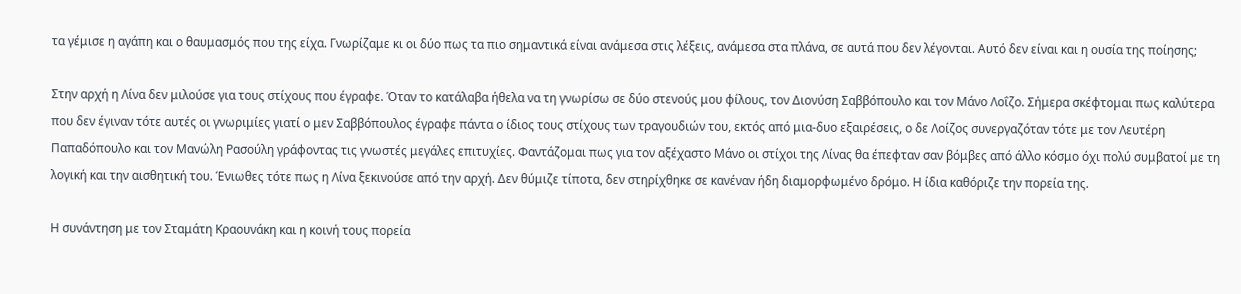τα γέμισε η αγάπη και ο θαυμασμός που της είχα. Γνωρίζαμε κι οι δύο πως τα πιο σημαντικά είναι ανάμεσα στις λέξεις, ανάμεσα στα πλάνα, σε αυτά που δεν λέγονται. Αυτό δεν είναι και η ουσία της ποίησης;

Στην αρχή η Λίνα δεν μιλούσε για τους στίχους που έγραφε. Όταν το κατάλαβα ήθελα να τη γνωρίσω σε δύο στενούς μου φίλους, τον Διονύση Σαββόπουλο και τον Μάνο Λοΐζο. Σήμερα σκέφτομαι πως καλύτερα που δεν έγιναν τότε αυτές οι γνωριμίες γιατί ο μεν Σαββόπουλος έγραφε πάντα ο ίδιος τους στίχους των τραγουδιών του, εκτός από μια-δυο εξαιρέσεις, ο δε Λοίζος συνεργαζόταν τότε με τον Λευτέρη Παπαδόπουλο και τον Μανώλη Ρασούλη γράφοντας τις γνωστές μεγάλες επιτυχίες. Φαντάζομαι πως για τον αξέχαστο Μάνο οι στίχοι της Λίνας θα έπεφταν σαν βόμβες από άλλο κόσμο όχι πολύ συμβατοί με τη λογική και την αισθητική του. Ένιωθες τότε πως η Λίνα ξεκινούσε από την αρχή. Δεν θύμιζε τίποτα, δεν στηρίχθηκε σε κανέναν ήδη διαμορφωμένο δρόμο. Η ίδια καθόριζε την πορεία της.

Η συνάντηση με τον Σταμάτη Κραουνάκη και η κοινή τους πορεία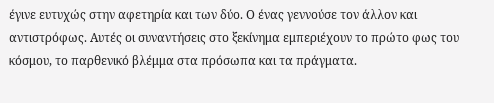έγινε ευτυχώς στην αφετηρία και των δύο. Ο ένας γεννούσε τον άλλον και αντιστρόφως. Αυτές οι συναντήσεις στο ξεκίνημα εμπεριέχουν το πρώτο φως του κόσμου, το παρθενικό βλέμμα στα πρόσωπα και τα πράγματα.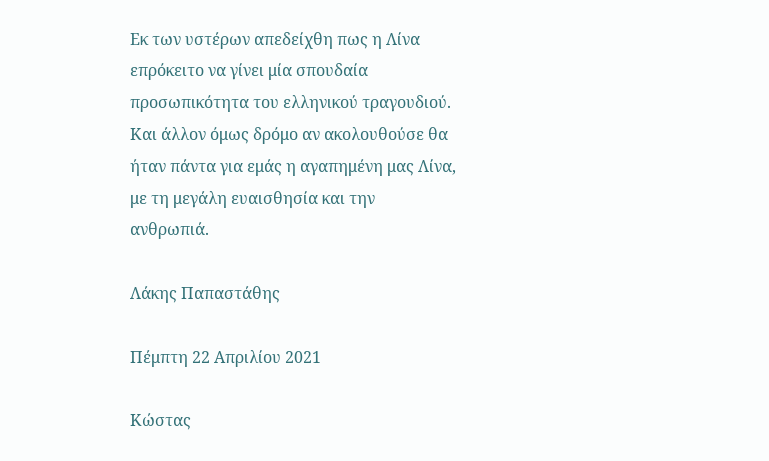Εκ των υστέρων απεδείχθη πως η Λίνα επρόκειτο να γίνει μία σπουδαία προσωπικότητα του ελληνικού τραγουδιού. Και άλλον όμως δρόμο αν ακολουθούσε θα ήταν πάντα για εμάς η αγαπημένη μας Λίνα, με τη μεγάλη ευαισθησία και την ανθρωπιά.

Λάκης Παπαστάθης

Πέμπτη 22 Απριλίου 2021

Κώστας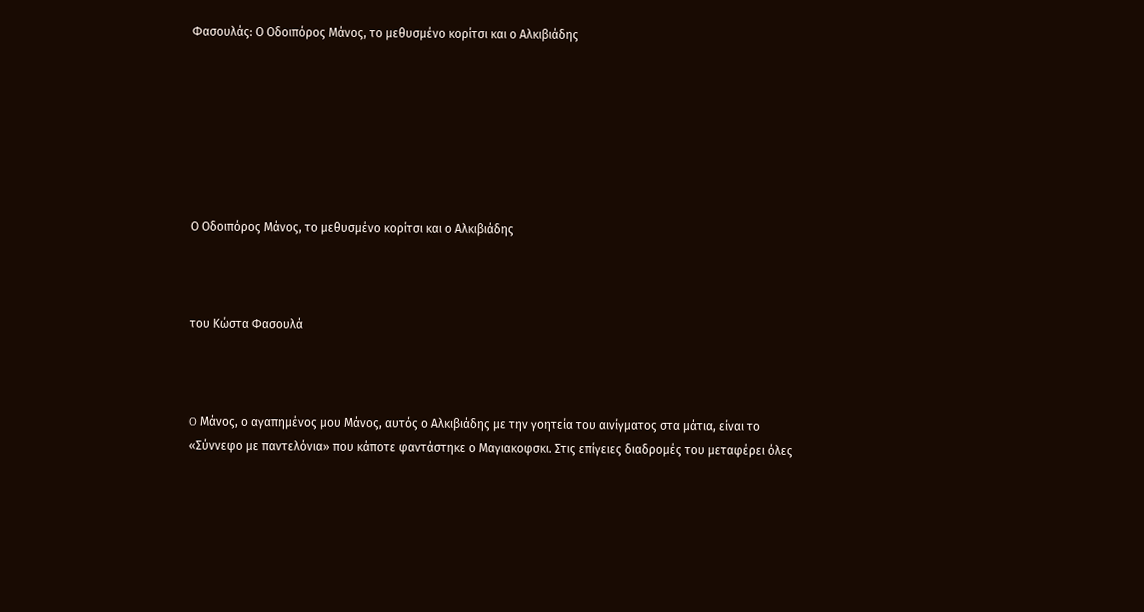Φασουλάς: Ο Οδοιπόρος Μάνος, το μεθυσμένο κορίτσι και ο Αλκιβιάδης







Ο Οδοιπόρος Μάνος, το μεθυσμένο κορίτσι και ο Αλκιβιάδης



του Κώστα Φασουλά



O Μάνος, ο αγαπημένος μου Μάνος, αυτός ο Αλκιβιάδης με την γοητεία του αινίγματος στα μάτια, είναι το «Σύννεφο με παντελόνια» που κάποτε φαντάστηκε ο Μαγιακοφσκι. Στις επίγειες διαδρομές του μεταφέρει όλες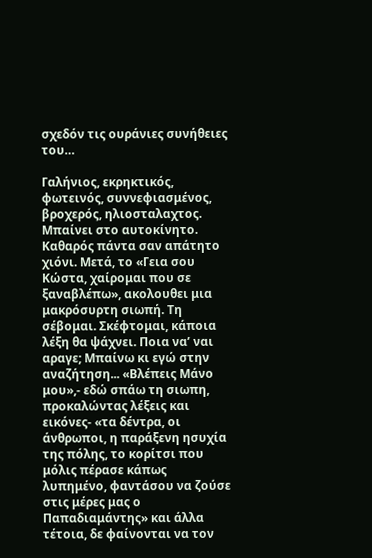σχεδόν τις ουράνιες συνήθειες του…

Γαλήνιος, εκρηκτικός, φωτεινός, συννεφιασμένος, βροχερός, ηλιοσταλαχτος. Μπαίνει στο αυτοκίνητο. Καθαρός πάντα σαν απάτητο χιόνι. Μετά, το «Γεια σου Κώστα, χαίρομαι που σε ξαναβλέπω», ακολουθει μια μακρόσυρτη σιωπή. Τη σέβομαι. Σκέφτομαι, κάποια λέξη θα ψάχνει. Ποια να’ ναι αραγε; Μπαίνω κι εγώ στην αναζήτηση... «Βλέπεις Μάνο μου»,- εδώ σπάω τη σιωπη, προκαλώντας λέξεις και εικόνες- «τα δέντρα, οι άνθρωποι, η παράξενη ησυχία της πόλης, το κορίτσι που μόλις πέρασε κάπως λυπημένο, φαντάσου να ζούσε στις μέρες μας ο Παπαδιαμάντης» και άλλα τέτοια, δε φαίνονται να τον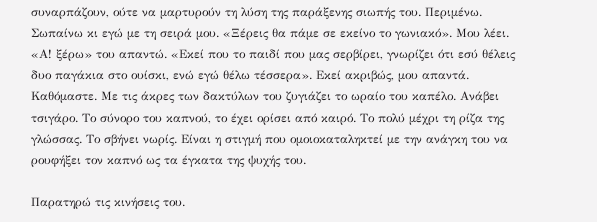συναρπάζουν, ούτε να μαρτυρούν τη λύση της παράξενης σιωπής του. Περιμένω. Σωπαίνω κι εγώ με τη σειρά μου. «Ξέρεις θα πάμε σε εκείνο το γωνιακό». Μου λέει. «Α! ξέρω» του απαντώ. «Εκεί που το παιδί που μας σερβίρει, γνωρίζει ότι εσύ θέλεις δυο παγάκια στο ουίσκι, ενώ εγώ θέλω τέσσερα». Εκεί ακριβώς, μου απαντά. Καθόμαστε. Με τις άκρες των δακτύλων του ζυγιάζει το ωραίο του καπέλο. Ανάβει τσιγάρο. Το σύνορο του καπνού, το έχει ορίσει από καιρό. Το πολύ μέχρι τη ρίζα της γλώσσας. Το σβήνει νωρίς. Είναι η στιγμή που ομοιοκαταληκτεί με την ανάγκη του να ρουφήξει τον καπνό ως τα έγκατα της ψυχής του.

Παρατηρώ τις κινήσεις του.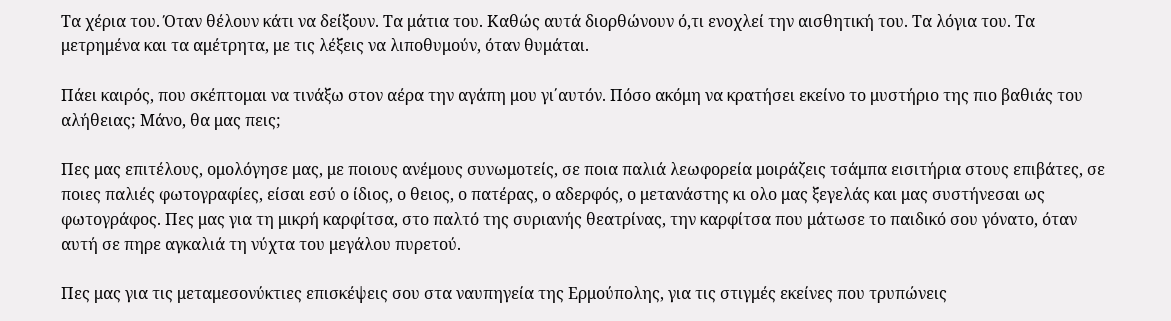Τα χέρια του. Όταν θέλουν κάτι να δείξουν. Τα μάτια του. Καθώς αυτά διορθώνουν ό,τι ενοχλεί την αισθητική του. Τα λόγια του. Τα μετρημένα και τα αμέτρητα, με τις λέξεις να λιποθυμούν, όταν θυμάται.

Πάει καιρός, που σκέπτομαι να τινάξω στον αέρα την αγάπη μου γι΄αυτόν. Πόσο ακόμη να κρατήσει εκείνο το μυστήριο της πιο βαθιάς του αλήθειας; Μάνο, θα μας πεις;

Πες μας επιτέλους, ομολόγησε μας, με ποιους ανέμους συνωμοτείς, σε ποια παλιά λεωφορεία μοιράζεις τσάμπα εισιτήρια στους επιβάτες, σε ποιες παλιές φωτογραφίες, είσαι εσύ ο ίδιος, ο θειος, ο πατέρας, ο αδερφός, ο μετανάστης κι ολο μας ξεγελάς και μας συστήνεσαι ως φωτογράφος. Πες μας για τη μικρή καρφίτσα, στο παλτό της συριανής θεατρίνας, την καρφίτσα που μάτωσε το παιδικό σου γόνατο, όταν αυτή σε πηρε αγκαλιά τη νύχτα του μεγάλου πυρετού.

Πες μας για τις μεταμεσονύκτιες επισκέψεις σου στα ναυπηγεία της Ερμούπολης, για τις στιγμές εκείνες που τρυπώνεις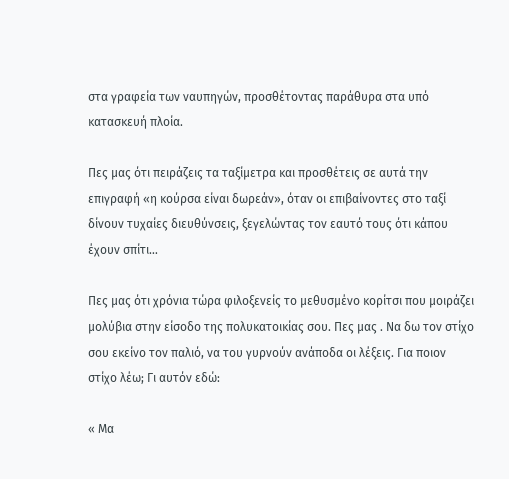στα γραφεία των ναυπηγών, προσθέτοντας παράθυρα στα υπό κατασκευή πλοία.

Πες μας ότι πειράζεις τα ταξίμετρα και προσθέτεις σε αυτά την επιγραφή «η κούρσα είναι δωρεάν», όταν οι επιβαίνοντες στο ταξί δίνουν τυχαίες διευθύνσεις, ξεγελώντας τον εαυτό τους ότι κάπου έχουν σπίτι…

Πες μας ότι χρόνια τώρα φιλοξενείς το μεθυσμένο κορίτσι που μοιράζει μολύβια στην είσοδο της πολυκατοικίας σου. Πες μας . Να δω τον στίχο σου εκείνο τον παλιό, να του γυρνούν ανάποδα οι λέξεις. Για ποιον στίχο λέω; Γι αυτόν εδώ:

« Μα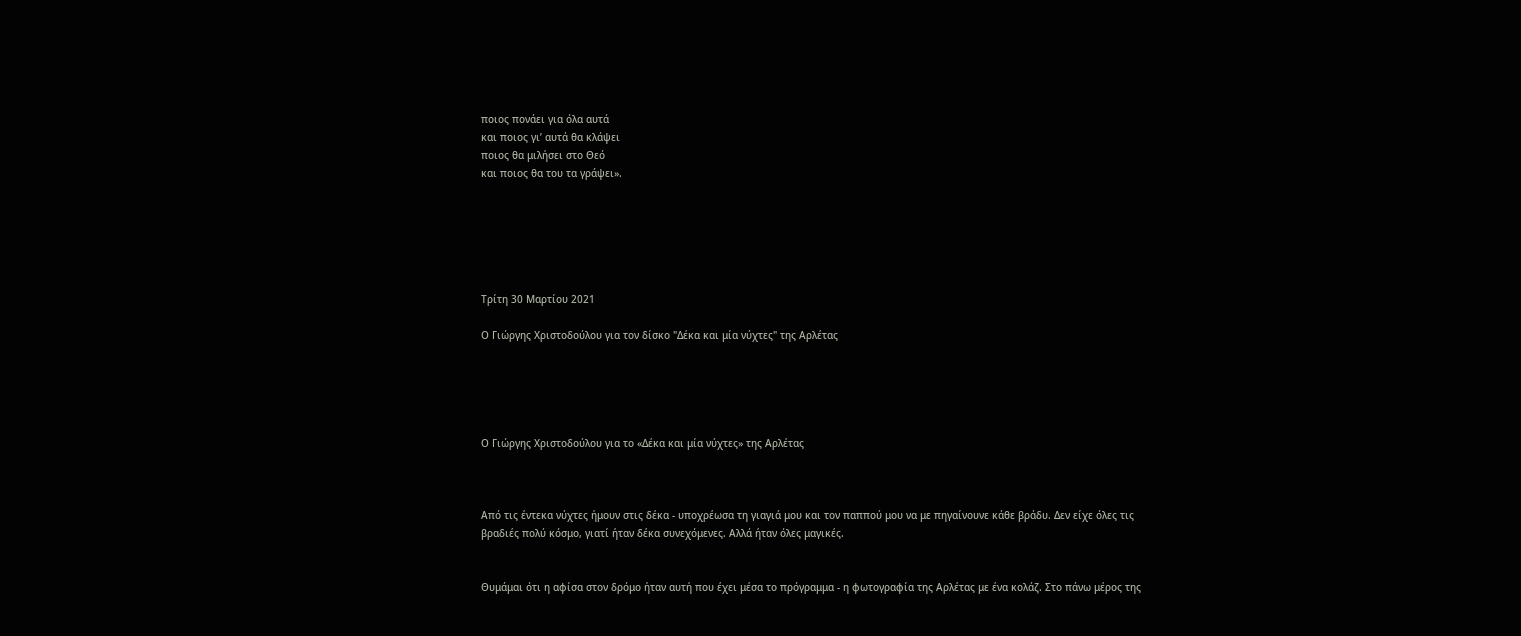ποιος πονάει για όλα αυτά
και ποιος γι’ αυτά θα κλάψει
ποιος θα μιλήσει στο Θεό
και ποιος θα του τα γράψει».






Τρίτη 30 Μαρτίου 2021

Ο Γιώργης Χριστοδούλου για τον δίσκο "Δέκα και μία νύχτες" της Αρλέτας





Ο Γιώργης Χριστοδούλου για το «Δέκα και μία νύχτες» της Αρλέτας



Από τις έντεκα νύχτες ήμουν στις δέκα - υποχρέωσα τη γιαγιά μου και τον παππού μου να με πηγαίνουνε κάθε βράδυ. Δεν είχε όλες τις βραδιές πολύ κόσμο, γιατί ήταν δέκα συνεχόμενες. Αλλά ήταν όλες μαγικές.


Θυμάμαι ότι η αφίσα στον δρόμο ήταν αυτή που έχει μέσα το πρόγραμμα - η φωτογραφία της Αρλέτας με ένα κολάζ. Στο πάνω μέρος της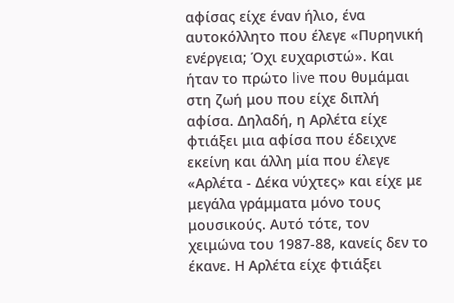αφίσας είχε έναν ήλιο, ένα αυτοκόλλητο που έλεγε «Πυρηνική ενέργεια; Όχι ευχαριστώ». Και ήταν το πρώτο live που θυμάμαι στη ζωή μου που είχε διπλή αφίσα. Δηλαδή, η Αρλέτα είχε φτιάξει μια αφίσα που έδειχνε εκείνη και άλλη μία που έλεγε «Αρλέτα - Δέκα νύχτες» και είχε με μεγάλα γράμματα μόνο τους μουσικούς. Αυτό τότε, τον χειμώνα του 1987-88, κανείς δεν το έκανε. Η Αρλέτα είχε φτιάξει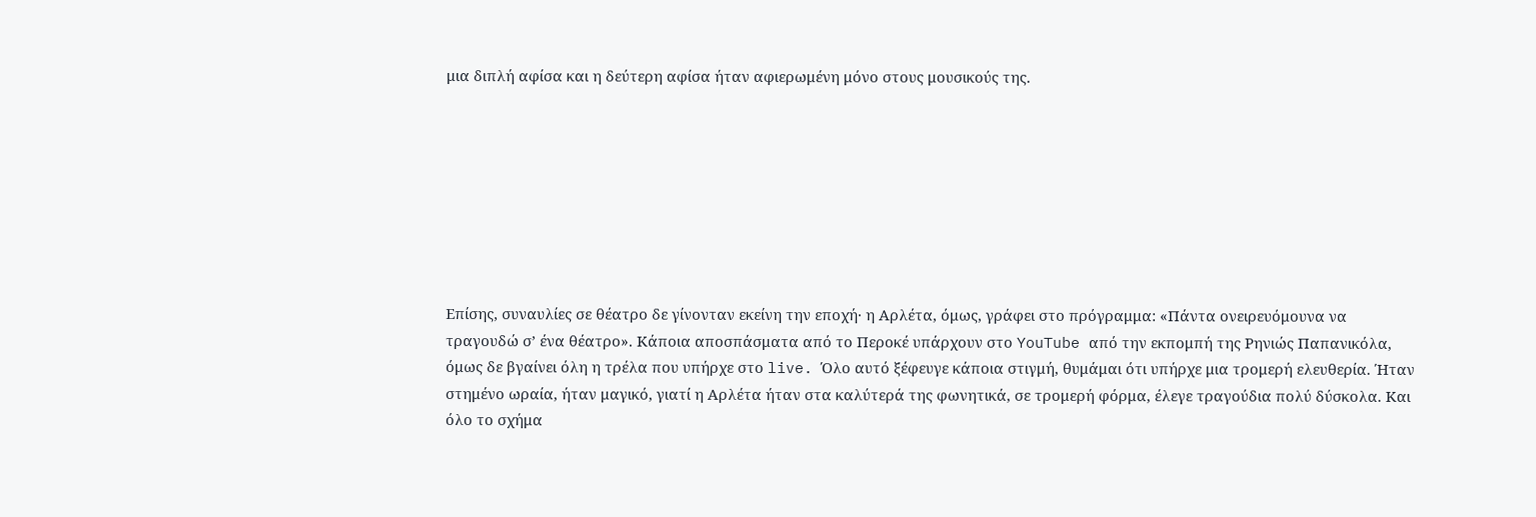μια διπλή αφίσα και η δεύτερη αφίσα ήταν αφιερωμένη μόνο στους μουσικούς της.








Επίσης, συναυλίες σε θέατρο δε γίνονταν εκείνη την εποχή· η Αρλέτα, όμως, γράφει στο πρόγραμμα: «Πάντα ονειρευόμουνα να τραγουδώ σ’ ένα θέατρο». Κάποια αποσπάσματα από το Περοκέ υπάρχουν στο YouTube από την εκπομπή της Ρηνιώς Παπανικόλα, όμως δε βγαίνει όλη η τρέλα που υπήρχε στο live. Όλο αυτό ξέφευγε κάποια στιγμή, θυμάμαι ότι υπήρχε μια τρομερή ελευθερία. Ήταν στημένο ωραία, ήταν μαγικό, γιατί η Αρλέτα ήταν στα καλύτερά της φωνητικά, σε τρομερή φόρμα, έλεγε τραγούδια πολύ δύσκολα. Και όλο το σχήμα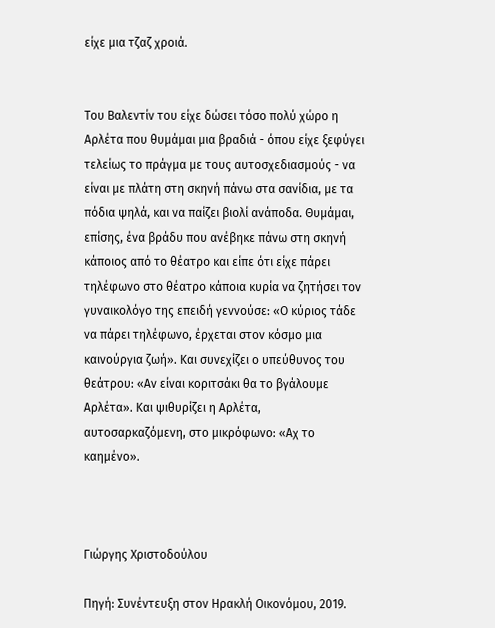είχε μια τζαζ χροιά.


Του Βαλεντίν του είχε δώσει τόσο πολύ χώρο η Αρλέτα που θυμάμαι μια βραδιά - όπου είχε ξεφύγει τελείως το πράγμα με τους αυτοσχεδιασμούς - να είναι με πλάτη στη σκηνή πάνω στα σανίδια, με τα πόδια ψηλά, και να παίζει βιολί ανάποδα. Θυμάμαι, επίσης, ένα βράδυ που ανέβηκε πάνω στη σκηνή κάποιος από το θέατρο και είπε ότι είχε πάρει τηλέφωνο στο θέατρο κάποια κυρία να ζητήσει τον γυναικολόγο της επειδή γεννούσε: «Ο κύριος τάδε να πάρει τηλέφωνο, έρχεται στον κόσμο μια καινούργια ζωή». Και συνεχίζει ο υπεύθυνος του θεάτρου: «Αν είναι κοριτσάκι θα το βγάλουμε Αρλέτα». Και ψιθυρίζει η Αρλέτα, αυτοσαρκαζόμενη, στο μικρόφωνο: «Αχ το καημένο».



Γιώργης Χριστοδούλου

Πηγή: Συνέντευξη στον Ηρακλή Οικονόμου, 2019.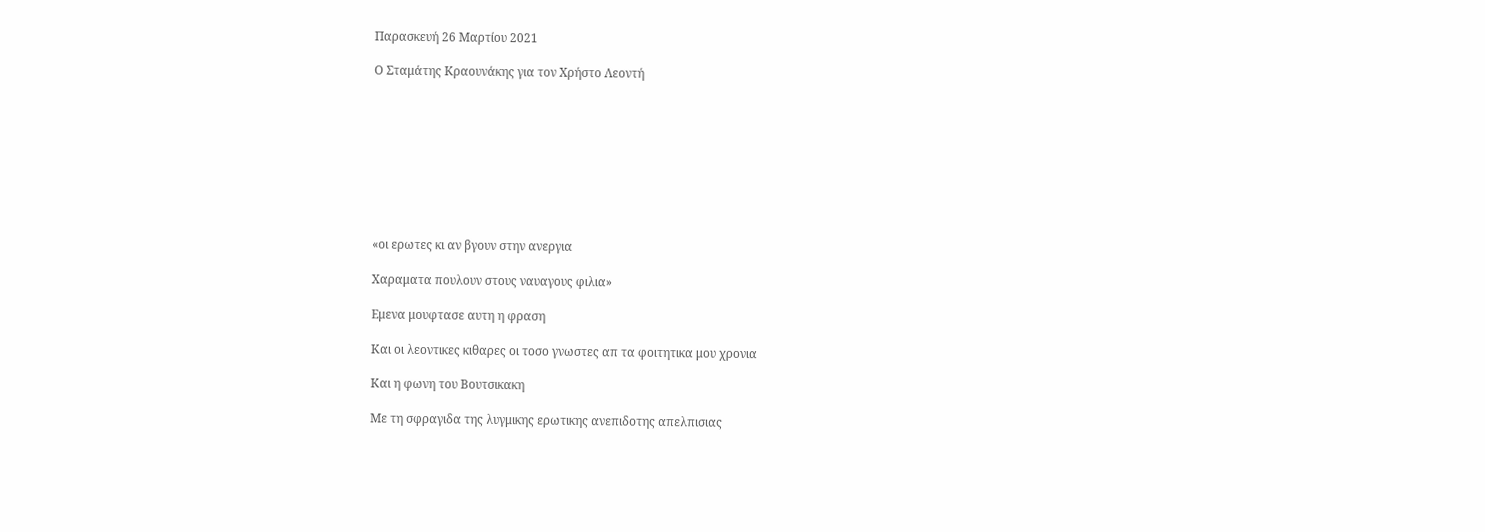Παρασκευή 26 Μαρτίου 2021

Ο Σταμάτης Κραουνάκης για τον Χρήστο Λεοντή









«οι ερωτες κι αν βγουν στην ανεργια

Χαραματα πουλουν στους ναυαγους φιλια»

Εμενα μουφτασε αυτη η φραση

Και οι λεοντικες κιθαρες oι τοσο γνωστες απ τα φοιτητικα μου χρονια

Και η φωνη του Βουτσικακη

Με τη σφραγιδα της λυγμικης ερωτικης ανεπιδοτης απελπισιας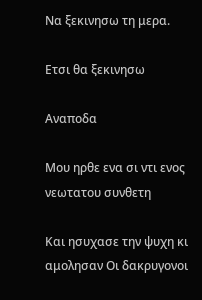Να ξεκινησω τη μερα.

Ετσι θα ξεκινησω

Αναποδα

Μου ηρθε ενα σι ντι ενος νεωτατου συνθετη

Και ησυχασε την ψυχη κι αμολησαν Οι δακρυγονοι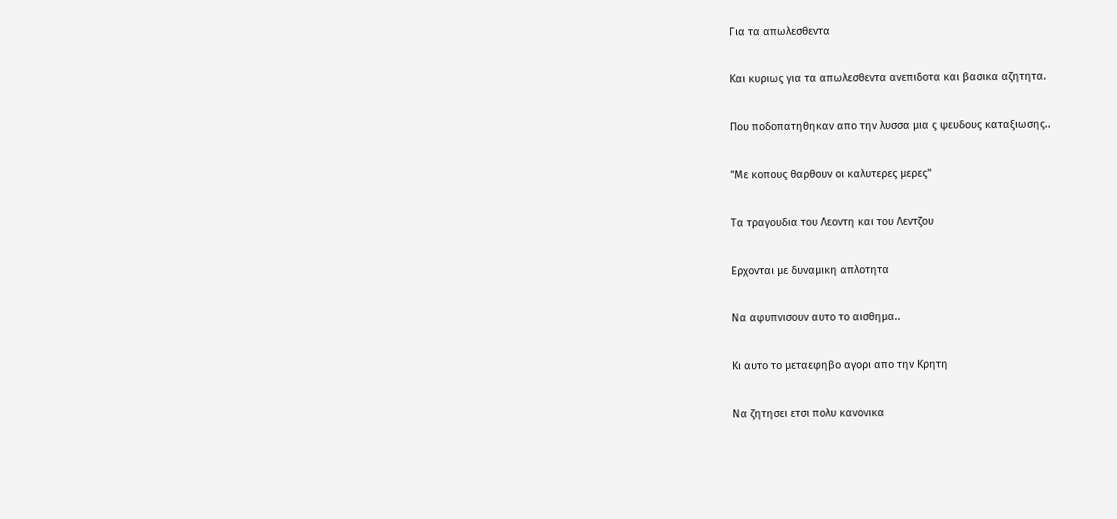Για τα απωλεσθεντα

Και κυριως για τα απωλεσθεντα ανεπιδοτα και βασικα αζητητα.

Που ποδοπατηθηκαν απο την λυσσα μια ς ψευδους καταξιωσης..

"Με κοπους θαρθουν οι καλυτερες μερες"

Τα τραγουδια του Λεοντη και του Λεντζου

Ερχονται με δυναμικη απλοτητα

Να αφυπνισουν αυτο το αισθημα..

Κι αυτο το μεταεφηβο αγορι απο την Κρητη

Να ζητησει ετσι πολυ κανονικα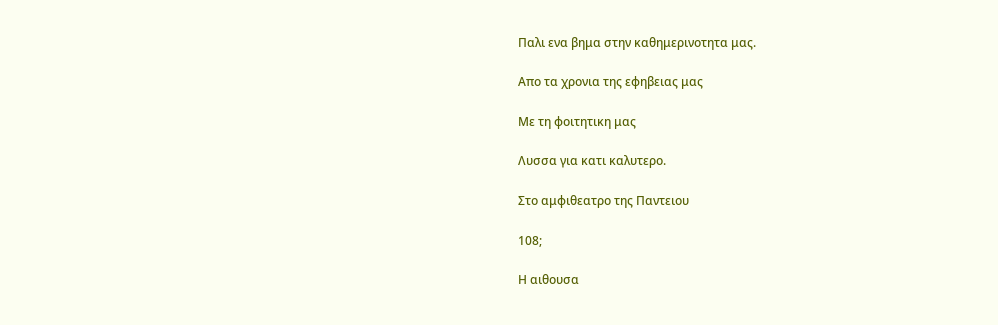Παλι ενα βημα στην καθημερινοτητα μας.

Απο τα χρονια της εφηβειας μας

Με τη φοιτητικη μας

Λυσσα για κατι καλυτερο.

Στο αμφιθεατρο της Παντειου

108;

Η αιθουσα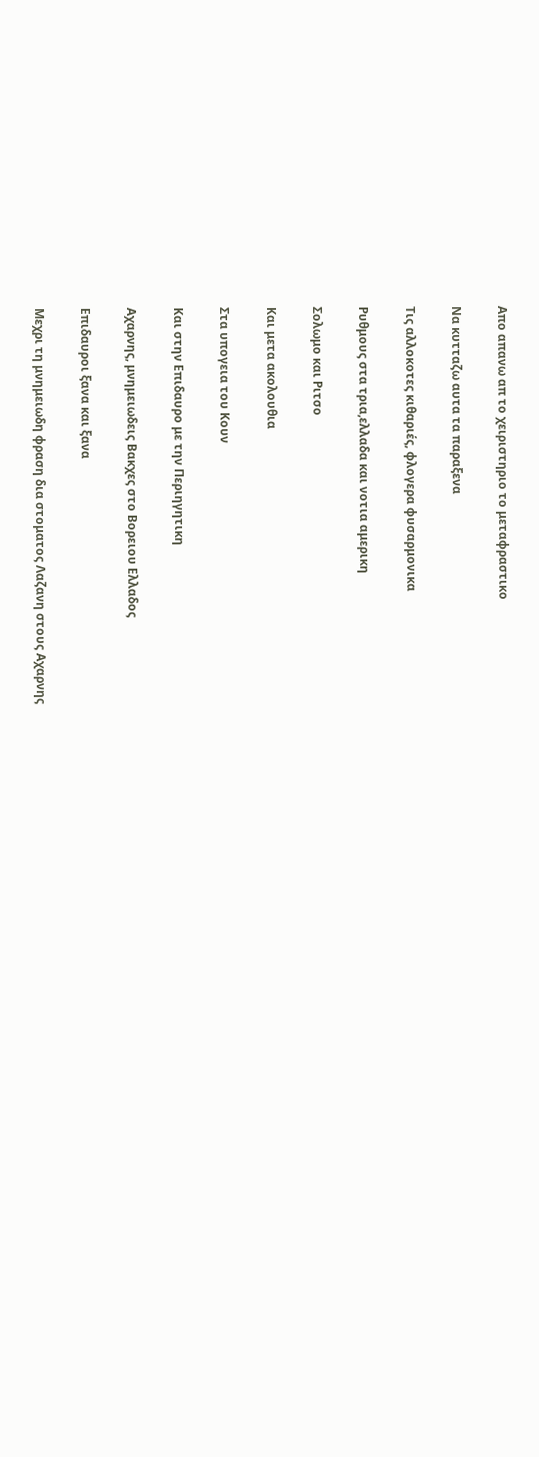Απο απανω απ το χειριστηριο το μεταφραστικο

Να κυτταζω αυτα τα παραξενα

Τις αλλοκοτες κιθαριές, φλογερα φυσαρμονικα

Ρυθμους στα τρια,ελλαδα και νοτια αμερικη

Σολωμο και Ριτσο

Και μετα ακολουθια

Στα υπογεια του Κουν

Και στην Επιδαυρο με την Περιηγητικη

Αχαρνης, μνημειωδεις Βακχες στο Βορειου Ελλαδος

Επιδαυροι ξανα και ξανα

Μεχρι τη μνημειωδη φραση δια στοματος Λαζανη στους Αχαρνης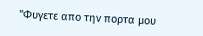"Φυγετε απο την πορτα μου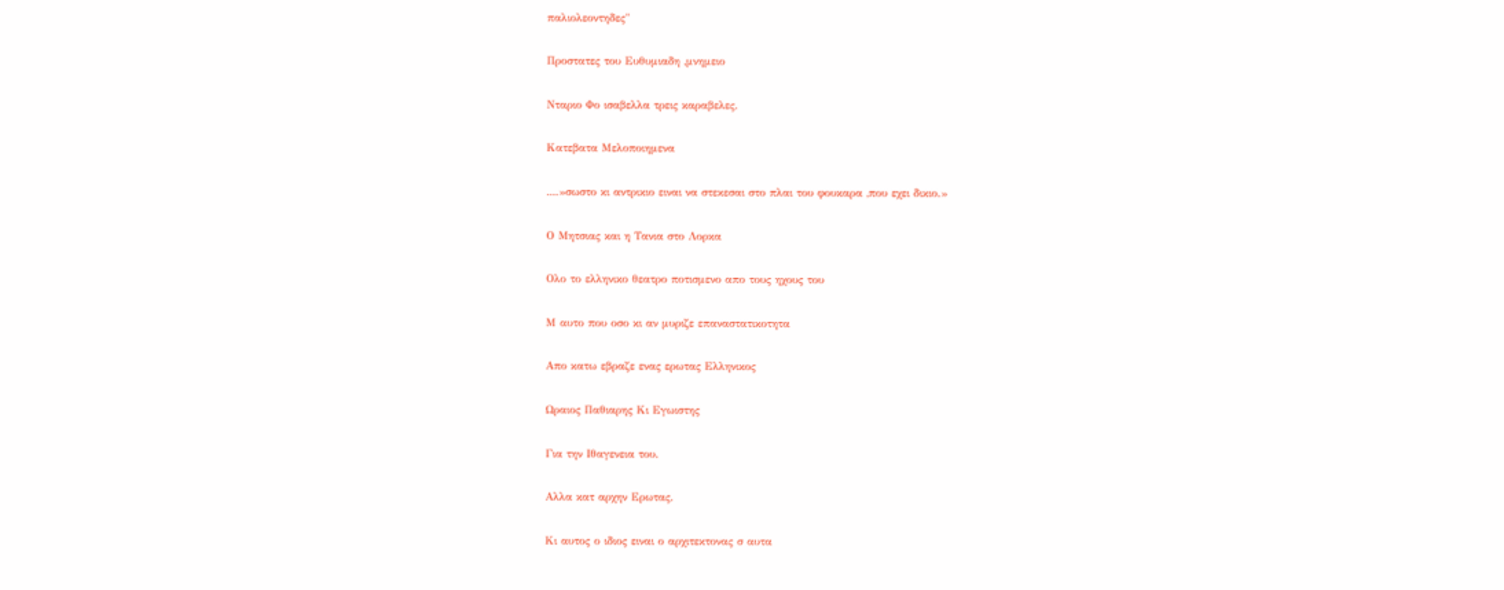παλιολεοντηδες"

Προστατες του Ευθυμιαδη ,μνημειο

Νταριο Φο ισαβελλα τρεις καραβελες.

Κατεβατα Μελοποιημενα

....»σωστο κι αντρικιο ειναι να στεκεσαι στο πλαι του φουκαρα ,που εχει δικιο.»

Ο Μητσιας και η Τανια στο Λορκα

Ολο το ελληνικο θεατρο ποτισμενο απο τους ηχους του

Μ αυτο που οσο κι αν μυριζε επαναστατικοτητα

Απο κατω εβραζε ενας ερωτας Ελληνικος

Ωραιος Παθιαρης Κι Εγωιστης

Για την Ιθαγενεια του.

Αλλα κατ αρχην Ερωτας.

Κι αυτος ο ιδιος ειναι ο αρχιτεκτονας σ αυτα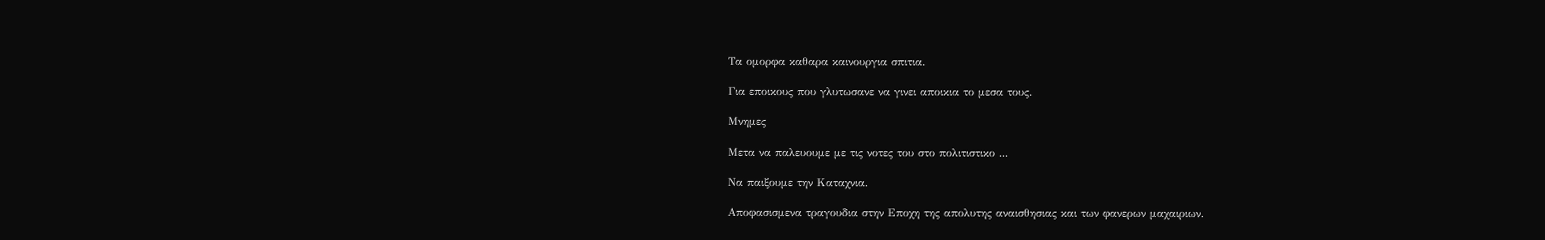Τα ομορφα καθαρα καινουργια σπιτια.

Για εποικους που γλυτωσανε να γινει αποικια το μεσα τους.

Μνημες

Μετα να παλευουμε με τις νοτες του στο πολιτιστικο ...

Να παιξουμε την Καταχνια.

Αποφασισμενα τραγουδια στην Εποχη της απολυτης αναισθησιας και των φανερων μαχαιριων.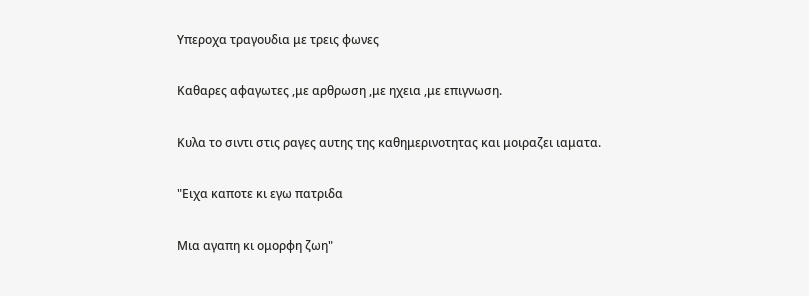Υπεροχα τραγουδια με τρεις φωνες

Καθαρες αφαγωτες ,με αρθρωση ,με ηχεια ,με επιγνωση.

Κυλα το σιντι στις ραγες αυτης της καθημερινοτητας και μοιραζει ιαματα.

"Ειχα καποτε κι εγω πατριδα

Μια αγαπη κι ομορφη ζωη"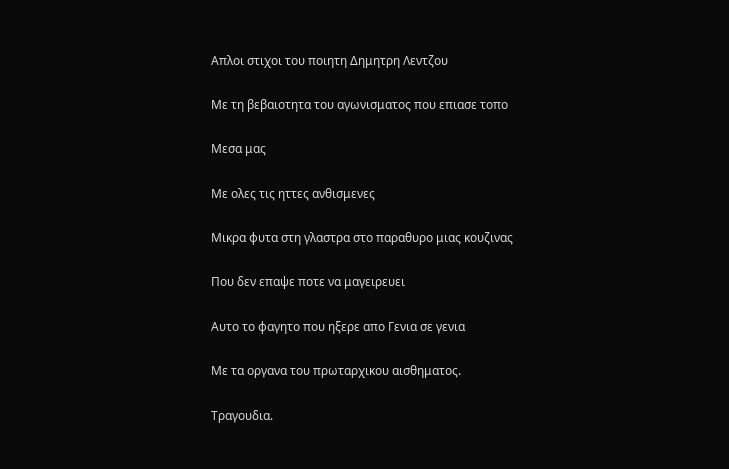Απλοι στιχοι του ποιητη Δημητρη Λεντζου

Με τη βεβαιοτητα του αγωνισματος που επιασε τοπο

Μεσα μας

Με ολες τις ηττες ανθισμενες

Μικρα φυτα στη γλαστρα στο παραθυρο μιας κουζινας

Που δεν επαψε ποτε να μαγειρευει

Αυτο το φαγητο που ηξερε απο Γενια σε γενια

Με τα οργανα του πρωταρχικου αισθηματος.

Τραγουδια.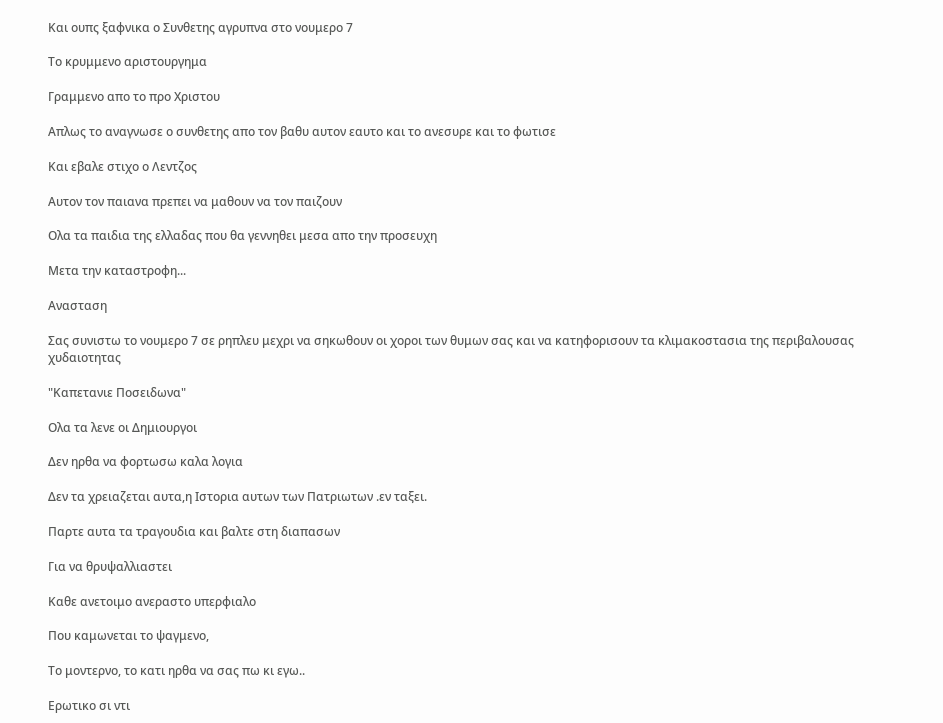Και ουπς ξαφνικα ο Συνθετης αγρυπνα στο νουμερο 7

Το κρυμμενο αριστουργημα

Γραμμενο απο το προ Χριστου

Απλως το αναγνωσε ο συνθετης απο τον βαθυ αυτον εαυτο και το ανεσυρε και το φωτισε

Και εβαλε στιχο ο Λεντζος

Αυτον τον παιανα πρεπει να μαθουν να τον παιζουν

Ολα τα παιδια της ελλαδας που θα γεννηθει μεσα απο την προσευχη

Μετα την καταστροφη...

Ανασταση

Σας συνιστω το νουμερο 7 σε ρηπλευ μεχρι να σηκωθουν οι χοροι των θυμων σας και να κατηφορισουν τα κλιμακοστασια της περιβαλουσας χυδαιοτητας

"Καπετανιε Ποσειδωνα"

Ολα τα λενε οι Δημιουργοι

Δεν ηρθα να φορτωσω καλα λογια

Δεν τα χρειαζεται αυτα,η Ιστορια αυτων των Πατριωτων .εν ταξει.

Παρτε αυτα τα τραγουδια και βαλτε στη διαπασων

Για να θρυψαλλιαστει

Καθε ανετοιμο ανεραστο υπερφιαλο

Που καμωνεται το ψαγμενο,

Το μοντερνο, το κατι ηρθα να σας πω κι εγω..

Ερωτικο σι ντι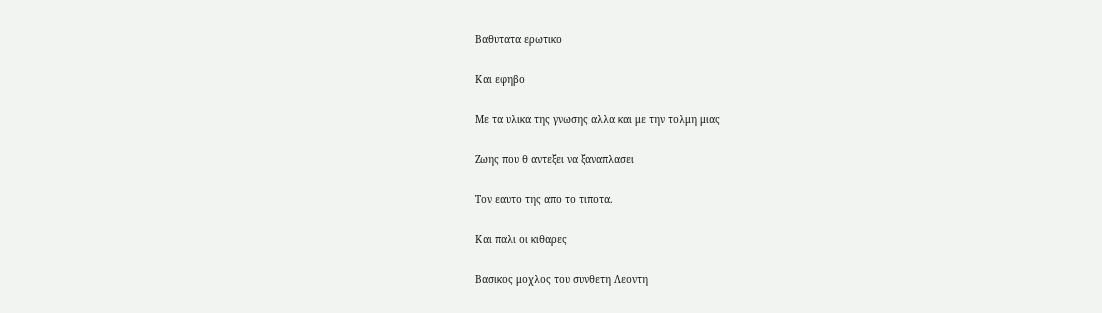Βαθυτατα ερωτικο

Και εφηβο

Με τα υλικα της γνωσης αλλα και με την τολμη μιας

Ζωης που θ αντεξει να ξαναπλασει

Τον εαυτο της απο το τιποτα.

Και παλι οι κιθαρες

Βασικος μοχλος του συνθετη Λεοντη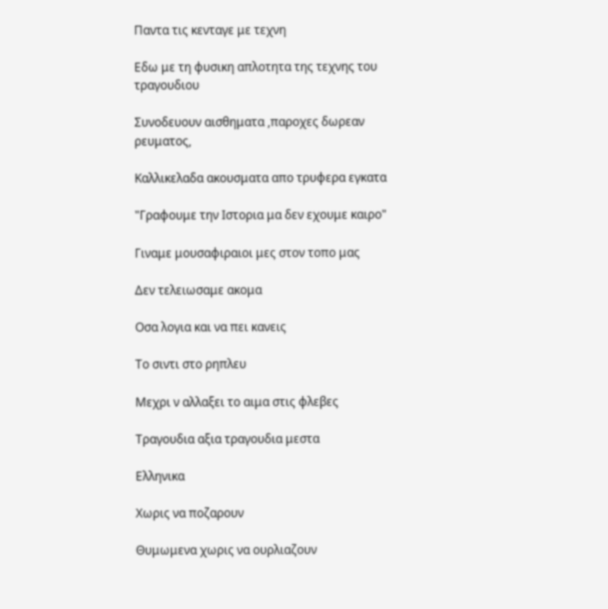Παντα τις κενταγε με τεχνη

Εδω με τη φυσικη απλοτητα της τεχνης του τραγουδιου

Συνοδευουν αισθηματα ,παροχες δωρεαν ρευματος,

Καλλικελαδα ακουσματα απο τρυφερα εγκατα

"Γραφουμε την Ιστορια μα δεν εχουμε καιρο"

Γιναμε μουσαφιραιοι μες στον τοπο μας

Δεν τελειωσαμε ακομα

Οσα λογια και να πει κανεις

Το σιντι στο ρηπλευ

Μεχρι ν αλλαξει το αιμα στις φλεβες

Τραγουδια αξια τραγουδια μεστα

Ελληνικα

Χωρις να ποζαρουν

Θυμωμενα χωρις να ουρλιαζουν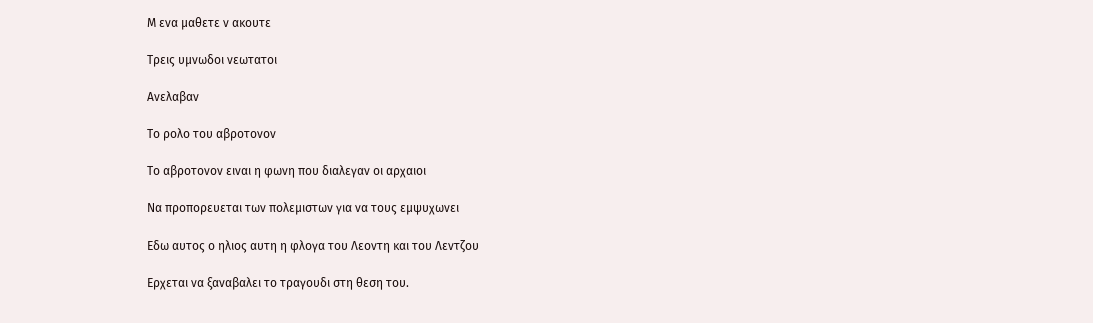Μ ενα μαθετε ν ακουτε

Τρεις υμνωδοι νεωτατοι

Ανελαβαν

Το ρολο του αβροτονον

Το αβροτονον ειναι η φωνη που διαλεγαν οι αρχαιοι

Να προπορευεται των πολεμιστων για να τους εμψυχωνει

Εδω αυτος ο ηλιος αυτη η φλογα του Λεοντη και του Λεντζου

Ερχεται να ξαναβαλει το τραγουδι στη θεση του.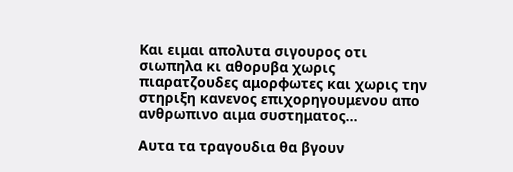Και ειμαι απολυτα σιγουρος οτι σιωπηλα κι αθορυβα χωρις πιαρατζουδες αμορφωτες και χωρις την στηριξη κανενος επιχορηγουμενου απο ανθρωπινο αιμα συστηματος...

Αυτα τα τραγουδια θα βγουν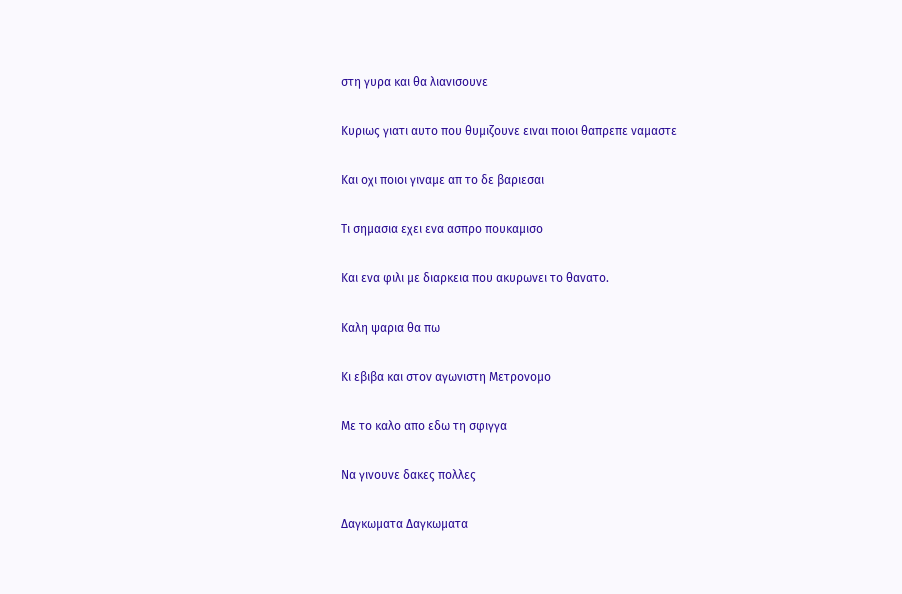στη γυρα και θα λιανισουνε

Κυριως γιατι αυτο που θυμιζουνε ειναι ποιοι θαπρεπε ναμαστε

Και οχι ποιοι γιναμε απ το δε βαριεσαι

Τι σημασια εχει ενα ασπρο πουκαμισο

Και ενα φιλι με διαρκεια που ακυρωνει το θανατο.

Καλη ψαρια θα πω

Κι εβιβα και στον αγωνιστη Μετρονομο

Με το καλο απο εδω τη σφιγγα

Να γινουνε δακες πολλες

Δαγκωματα Δαγκωματα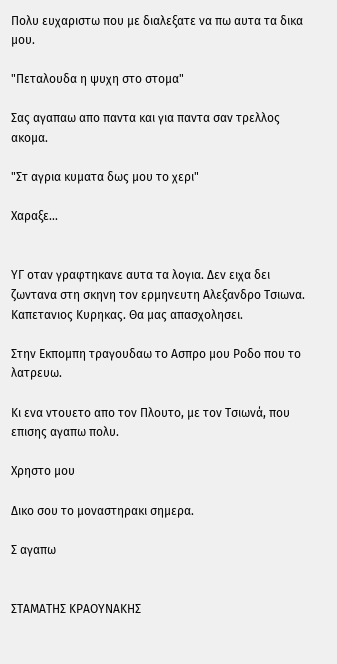Πολυ ευχαριστω που με διαλεξατε να πω αυτα τα δικα μου.

"Πεταλουδα η ψυχη στο στομα"

Σας αγαπαω απο παντα και για παντα σαν τρελλος ακομα.

"Στ αγρια κυματα δως μου το χερι"

Χαραξε...


ΥΓ οταν γραφτηκανε αυτα τα λογια. Δεν ειχα δει ζωντανα στη σκηνη τον ερμηνευτη Αλεξανδρο Τσιωνα. Καπετανιος Κυρηκας. Θα μας απασχολησει.

Στην Εκπομπη τραγουδαω το Ασπρο μου Ροδο που το λατρευω.

Κι ενα ντουετο απο τον Πλουτο, με τον Τσιωνά, που επισης αγαπω πολυ.

Χρηστο μου

Δικο σου το μοναστηρακι σημερα.

Σ αγαπω


ΣΤΑΜΑΤΗΣ ΚΡΑΟΥΝΑΚΗΣ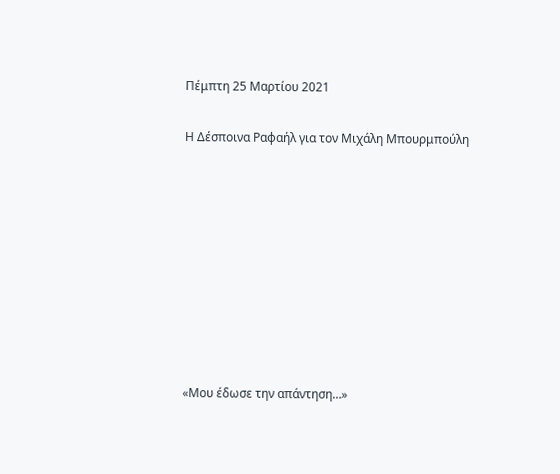Πέμπτη 25 Μαρτίου 2021

Η Δέσποινα Ραφαήλ για τον Μιχάλη Μπουρμπούλη









«Μου έδωσε την απάντηση…»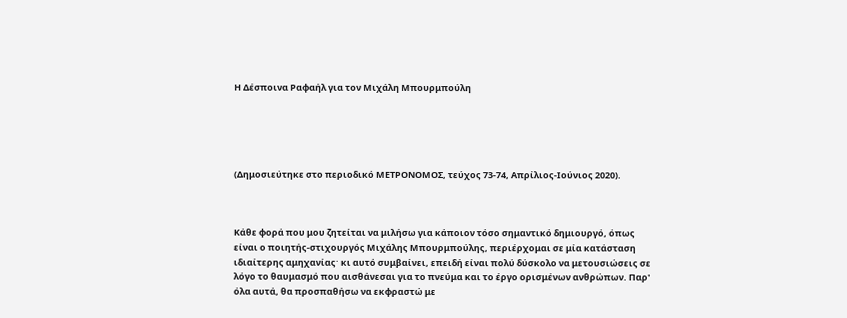Η Δέσποινα Ραφαήλ για τον Μιχάλη Μπουρμπούλη





(Δημοσιεύτηκε στο περιοδικό ΜΕΤΡΟΝΟΜΟΣ, τεύχος 73-74, Απρίλιος-Ιούνιος 2020).



Κάθε φορά που μου ζητείται να μιλήσω για κάποιον τόσο σημαντικό δημιουργό, όπως είναι ο ποιητής-στιχουργός Μιχάλης Μπουρμπούλης, περιέρχομαι σε μία κατάσταση ιδιαίτερης αμηχανίαςˑ κι αυτό συμβαίνει, επειδή είναι πολύ δύσκολο να μετουσιώσεις σε λόγο το θαυμασμό που αισθάνεσαι για το πνεύμα και το έργο ορισμένων ανθρώπων. Παρ' όλα αυτά, θα προσπαθήσω να εκφραστώ με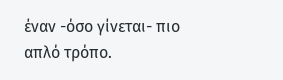έναν -όσο γίνεται- πιο απλό τρόπο.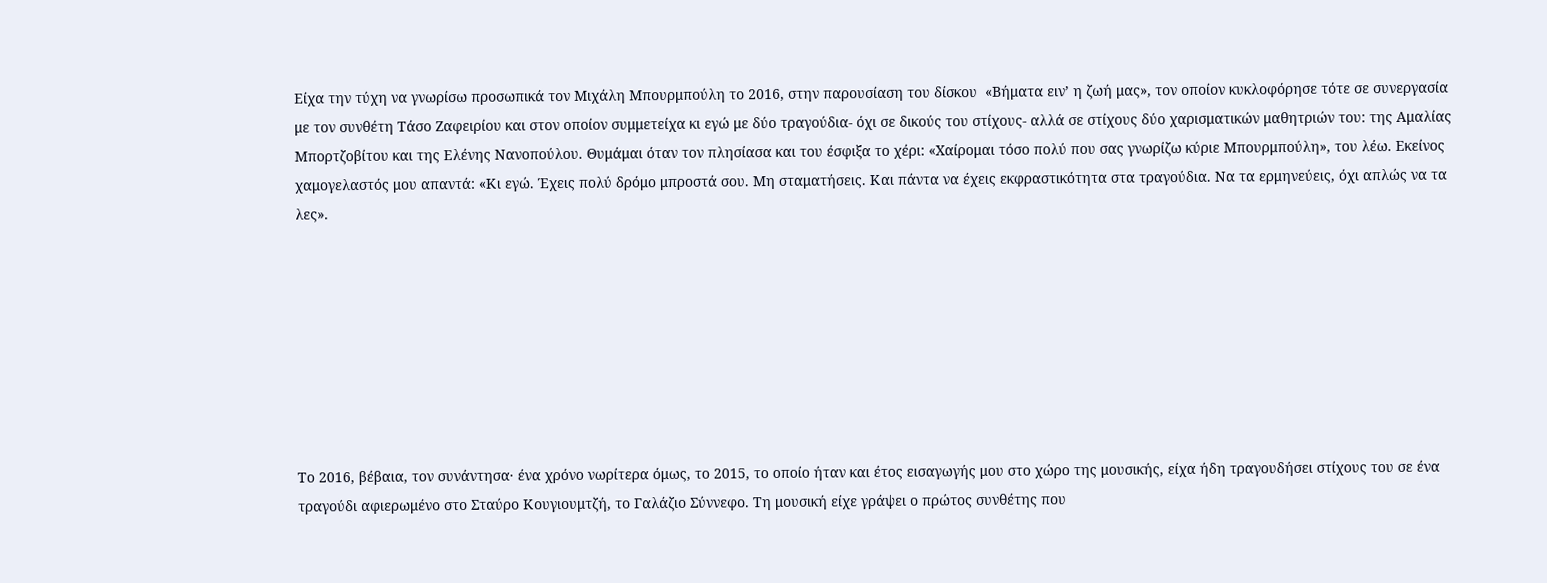Είχα την τύχη να γνωρίσω προσωπικά τον Μιχάλη Μπουρμπούλη το 2016, στην παρουσίαση του δίσκου  «Βήματα ειν’ η ζωή μας», τον οποίον κυκλοφόρησε τότε σε συνεργασία με τον συνθέτη Τάσο Ζαφειρίου και στον οποίον συμμετείχα κι εγώ με δύο τραγούδια- όχι σε δικούς του στίχους- αλλά σε στίχους δύο χαρισματικών μαθητριών του: της Αμαλίας Μπορτζοβίτου και της Ελένης Νανοπούλου. Θυμάμαι όταν τον πλησίασα και του έσφιξα το χέρι: «Χαίρομαι τόσο πολύ που σας γνωρίζω κύριε Μπουρμπούλη», του λέω. Εκείνος χαμογελαστός μου απαντά: «Κι εγώ. Έχεις πολύ δρόμο μπροστά σου. Μη σταματήσεις. Και πάντα να έχεις εκφραστικότητα στα τραγούδια. Να τα ερμηνεύεις, όχι απλώς να τα λες».








Το 2016, βέβαια, τον συνάντησα· ένα χρόνο νωρίτερα όμως, το 2015, το οποίο ήταν και έτος εισαγωγής μου στο χώρο της μουσικής, είχα ήδη τραγουδήσει στίχους του σε ένα τραγούδι αφιερωμένο στο Σταύρο Κουγιουμτζή, το Γαλάζιο Σύννεφο. Τη μουσική είχε γράψει ο πρώτος συνθέτης που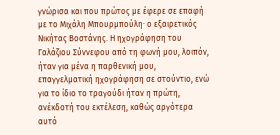γνώρισα και που πρώτος με έφερε σε επαφή με το Μιχάλη Μπουρμπούληˑ ο εξαιρετικός Νικήτας Βοστάνης. Η ηχογράφηση του Γαλάζιου Σύννεφου από τη φωνή μου, λοιπόν, ήταν για μένα η παρθενική μου, επαγγελματική ηχογράφηση σε στούντιο, ενώ για το ίδιο το τραγούδι ήταν η πρώτη, ανέκδοτή του εκτέλεση, καθώς αργότερα αυτό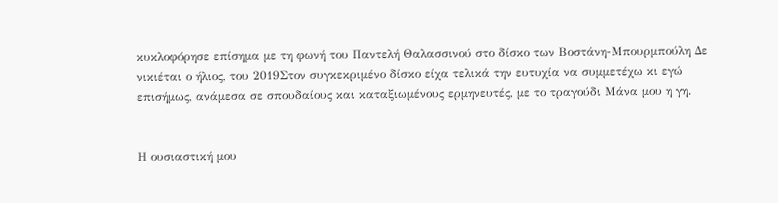κυκλοφόρησε επίσημα με τη φωνή του Παντελή Θαλασσινού στο δίσκο των Βοστάνη-Μπουρμπούλη Δε νικιέται ο ήλιος, του 2019Στον συγκεκριμένο δίσκο είχα τελικά την ευτυχία να συμμετέχω κι εγώ επισήμως, ανάμεσα σε σπουδαίους και καταξιωμένους ερμηνευτές, με το τραγούδι Μάνα μου η γη.


Η ουσιαστική μου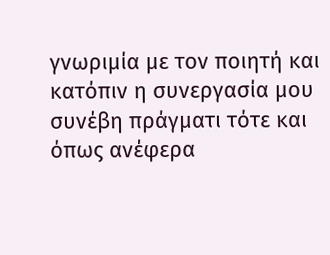γνωριμία με τον ποιητή και κατόπιν η συνεργασία μου συνέβη πράγματι τότε και όπως ανέφερα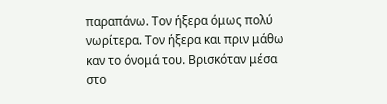παραπάνω. Τον ήξερα όμως πολύ νωρίτερα. Τον ήξερα και πριν μάθω καν το όνομά του. Βρισκόταν μέσα στο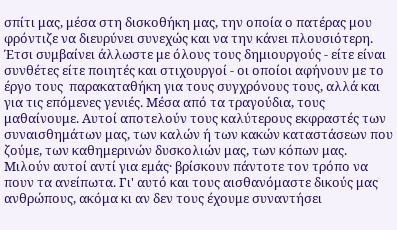σπίτι μας, μέσα στη δισκοθήκη μας, την οποία ο πατέρας μου φρόντιζε να διευρύνει συνεχώς και να την κάνει πλουσιότερη. Έτσι συμβαίνει άλλωστε με όλους τους δημιουργούς - είτε είναι συνθέτες είτε ποιητές και στιχουργοί - οι οποίοι αφήνουν με το έργο τους  παρακαταθήκη για τους συγχρόνους τους, αλλά και για τις επόμενες γενιές. Μέσα από τα τραγούδια, τους μαθαίνουμε. Αυτοί αποτελούν τους καλύτερους εκφραστές των συναισθημάτων μας, των καλών ή των κακών καταστάσεων που ζούμε, των καθημερινών δυσκολιών μας, των κόπων μας. Μιλούν αυτοί αντί για εμάς· βρίσκουν πάντοτε τον τρόπο να πουν τα ανείπωτα. Γι' αυτό και τους αισθανόμαστε δικούς μας ανθρώπους, ακόμα κι αν δεν τους έχουμε συναντήσει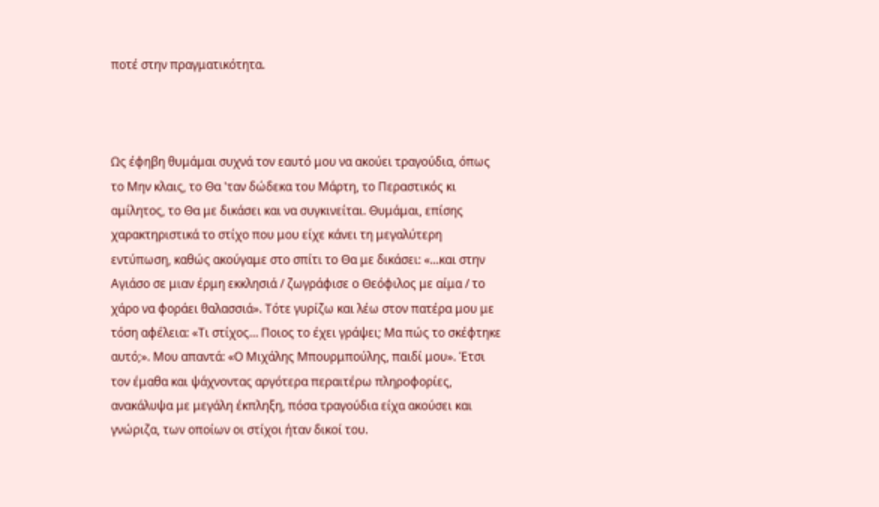ποτέ στην πραγματικότητα.



Ως έφηβη θυμάμαι συχνά τον εαυτό μου να ακούει τραγούδια, όπως το Μην κλαις, το Θα 'ταν δώδεκα του Μάρτη, το Περαστικός κι αμίλητος, το Θα με δικάσει και να συγκινείται. Θυμάμαι, επίσης χαρακτηριστικά το στίχο που μου είχε κάνει τη μεγαλύτερη εντύπωση, καθώς ακούγαμε στο σπίτι το Θα με δικάσει: «...και στην Αγιάσο σε μιαν έρμη εκκλησιά / ζωγράφισε ο Θεόφιλος με αίμα / το χάρο να φοράει θαλασσιά». Τότε γυρίζω και λέω στον πατέρα μου με τόση αφέλεια: «Τι στίχος… Ποιος το έχει γράψει; Μα πώς το σκέφτηκε αυτό;». Μου απαντά: «Ο Μιχάλης Μπουρμπούλης, παιδί μου». Έτσι τον έμαθα και ψάχνοντας αργότερα περαιτέρω πληροφορίες, ανακάλυψα με μεγάλη έκπληξη, πόσα τραγούδια είχα ακούσει και γνώριζα, των οποίων οι στίχοι ήταν δικοί του.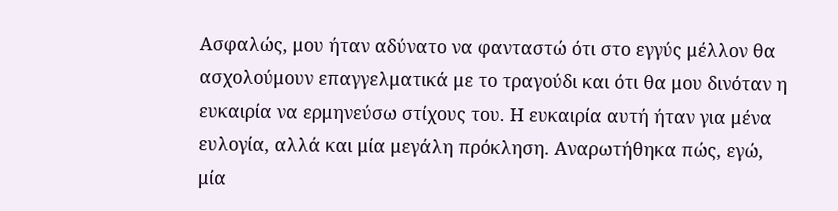Ασφαλώς, μου ήταν αδύνατο να φανταστώ ότι στο εγγύς μέλλον θα ασχολούμουν επαγγελματικά με το τραγούδι και ότι θα μου δινόταν η ευκαιρία να ερμηνεύσω στίχους του. Η ευκαιρία αυτή ήταν για μένα ευλογία, αλλά και μία μεγάλη πρόκληση. Αναρωτήθηκα πώς, εγώ, μία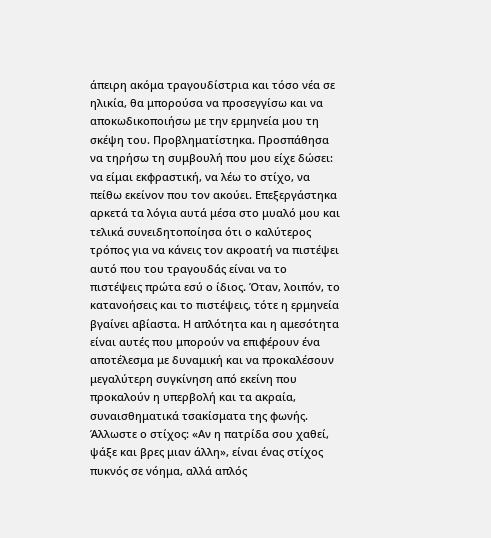άπειρη ακόμα τραγουδίστρια και τόσο νέα σε ηλικία, θα μπορούσα να προσεγγίσω και να αποκωδικοποιήσω με την ερμηνεία μου τη σκέψη του. Προβληματίστηκα. Προσπάθησα να τηρήσω τη συμβουλή που μου είχε δώσει: να είμαι εκφραστική, να λέω το στίχο, να πείθω εκείνον που τον ακούει. Επεξεργάστηκα αρκετά τα λόγια αυτά μέσα στο μυαλό μου και τελικά συνειδητοποίησα ότι ο καλύτερος τρόπος για να κάνεις τον ακροατή να πιστέψει αυτό που του τραγουδάς είναι να το πιστέψεις πρώτα εσύ ο ίδιος. Όταν, λοιπόν, το κατανοήσεις και το πιστέψεις, τότε η ερμηνεία βγαίνει αβίαστα. Η απλότητα και η αμεσότητα είναι αυτές που μπορούν να επιφέρουν ένα αποτέλεσμα με δυναμική και να προκαλέσουν μεγαλύτερη συγκίνηση από εκείνη που προκαλούν η υπερβολή και τα ακραία, συναισθηματικά τσακίσματα της φωνής. Άλλωστε ο στίχος: «Αν η πατρίδα σου χαθεί, ψάξε και βρες μιαν άλλη», είναι ένας στίχος πυκνός σε νόημα, αλλά απλός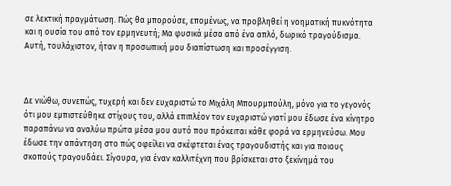σε λεκτική πραγμάτωση. Πώς θα μπορούσε, επομένως, να προβληθεί η νοηματική πυκνότητα και η ουσία του από τον ερμηνευτή; Μα φυσικά μέσα από ένα απλό, δωρικό τραγούδισμα. Αυτή, τουλάχιστον, ήταν η προσωπική μου διαπίστωση και προσέγγιση.



Δε νιώθω, συνεπώς, τυχερή και δεν ευχαριστώ το Μιχάλη Μπουρμπούλη, μόνο για το γεγονός ότι μου εμπιστεύθηκε στίχους του, αλλά επιπλέον τον ευχαριστώ γιατί μου έδωσε ένα κίνητρο παραπάνω να αναλύω πρώτα μέσα μου αυτό που πρόκειται κάθε φορά να ερμηνεύσω. Μου έδωσε την απάντηση στο πώς οφείλει να σκέφτεται ένας τραγουδιστής και για ποιους σκοπούς τραγουδάει. Σίγουρα, για έναν καλλιτέχνη που βρίσκεται στο ξεκίνημά του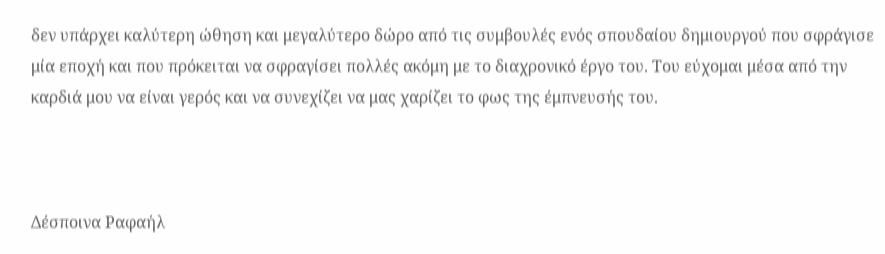δεν υπάρχει καλύτερη ώθηση και μεγαλύτερο δώρο από τις συμβουλές ενός σπουδαίου δημιουργού που σφράγισε μία εποχή και που πρόκειται να σφραγίσει πολλές ακόμη με το διαχρονικό έργο του. Του εύχομαι μέσα από την καρδιά μου να είναι γερός και να συνεχίζει να μας χαρίζει το φως της έμπνευσής του.



Δέσποινα Ραφαήλ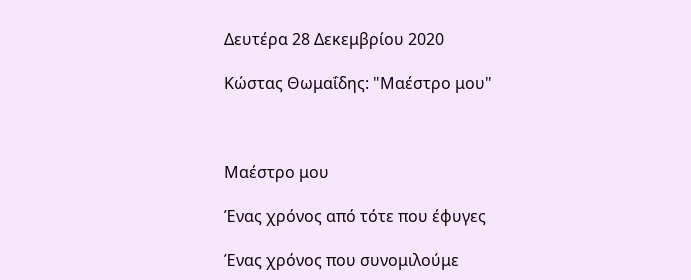Δευτέρα 28 Δεκεμβρίου 2020

Κώστας Θωμαΐδης: "Μαέστρο μου"



Μαέστρο μου

Ένας χρόνος από τότε που έφυγες

Ένας χρόνος που συνομιλούμε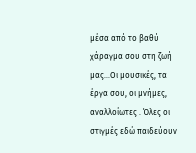μέσα από το βαθύ χάραγμα σου στη ζωή μας...Οι μουσικές, τα έργα σου, οι μνήμες, αναλλοίωτες . Όλες οι στιγμές εδώ παιδεύουν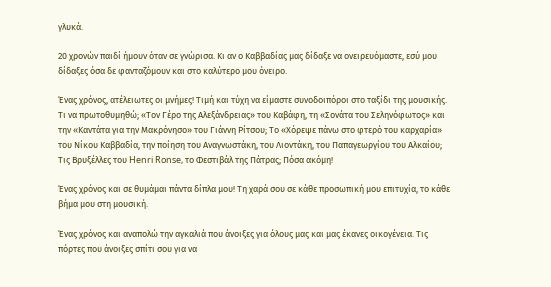γλυκά.

20 χρονών παιδί ήμουν όταν σε γνώρισα. Κι αν ο Καββαδίας μας δίδαξε να ονειρευόμαστε, εσύ μου δίδαξες όσα δε φανταζόμουν και στο καλύτερο μου όνειρο.

Ένας χρόνος, ατέλειωτες οι μνήμες! Τιμή και τύχη να είμαστε συνοδοιπόροι στο ταξίδι της μουσικής. Τι να πρωτοθυμηθώ; «Τον Γέρο της Αλεξάνδρειας» του Καβάφη, τη «Σονάτα του Σεληνόφωτος» και την «Καντάτα για την Μακρόνησο» του Γιάννη Ρίτσου; Το «Χόρεψε πάνω στο φτερό του καρχαρία» του Νίκου Καββαδία, την ποίηση του Αναγνωστάκη, του Λιοντάκη, του Παπαγεωργίου του Αλκαίου; Τις Βρυξέλλες του Henri Ronse, το Φεστιβάλ της Πάτρας; Πόσα ακόμη!

Ένας χρόνος και σε θυμάμαι πάντα δίπλα μου! Τη χαρά σου σε κάθε προσωπική μου επιτυχία, το κάθε βήμα μου στη μουσική.

Ένας χρόνος και αναπολώ την αγκαλιά που άνοιξες για όλους μας και μας έκανες οικογένεια. Τις πόρτες που άνοιξες σπίτι σου για να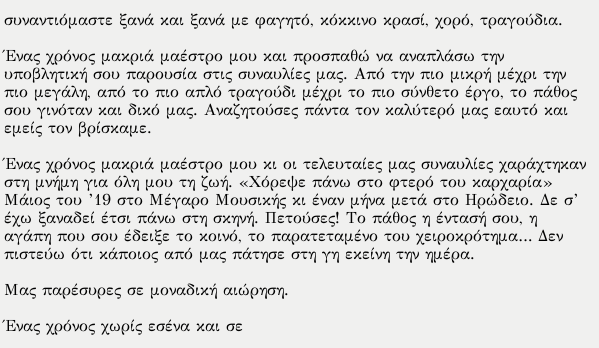συναντιόμαστε ξανά και ξανά με φαγητό, κόκκινο κρασί, χορό, τραγούδια.

Ένας χρόνος μακριά μαέστρο μου και προσπαθώ να αναπλάσω την υποβλητική σου παρουσία στις συναυλίες μας. Από την πιο μικρή μέχρι την πιο μεγάλη, από το πιο απλό τραγούδι μέχρι το πιο σύνθετο έργο, το πάθος σου γινόταν και δικό μας. Αναζητούσες πάντα τον καλύτερό μας εαυτό και εμείς τον βρίσκαμε.

Ένας χρόνος μακριά μαέστρο μου κι οι τελευταίες μας συναυλίες χαράχτηκαν στη μνήμη για όλη μου τη ζωή. «Χόρεψε πάνω στο φτερό του καρχαρία» Μάιος του ’19 στο Μέγαρο Μουσικής κι έναν μήνα μετά στο Ηρώδειο. Δε σ’ έχω ξαναδεί έτσι πάνω στη σκηνή. Πετούσες! Το πάθος η έντασή σου, η αγάπη που σου έδειξε το κοινό, το παρατεταμένο του χειροκρότημα… Δεν πιστεύω ότι κάποιος από μας πάτησε στη γη εκείνη την ημέρα.

Μας παρέσυρες σε μοναδική αιώρηση.

Ένας χρόνος χωρίς εσένα και σε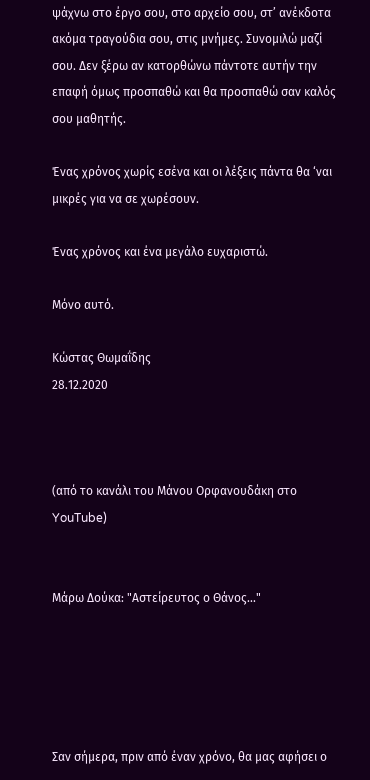ψάχνω στο έργο σου, στο αρχείο σου, στ’ ανέκδοτα ακόμα τραγούδια σου, στις μνήμες. Συνομιλώ μαζί σου. Δεν ξέρω αν κατορθώνω πάντοτε αυτήν την επαφή όμως προσπαθώ και θα προσπαθώ σαν καλός σου μαθητής.

Ένας χρόνος χωρίς εσένα και οι λέξεις πάντα θα ‘ναι μικρές για να σε χωρέσουν.

Ένας χρόνος και ένα μεγάλο ευχαριστώ.

Μόνο αυτό.

Κώστας Θωμαΐδης
28.12.2020



(από το κανάλι του Μάνου Ορφανουδάκη στο YouTube)


Μάρω Δούκα: "Αστείρευτος ο Θάνος..."





Σαν σήμερα, πριν από έναν χρόνο, θα μας αφήσει ο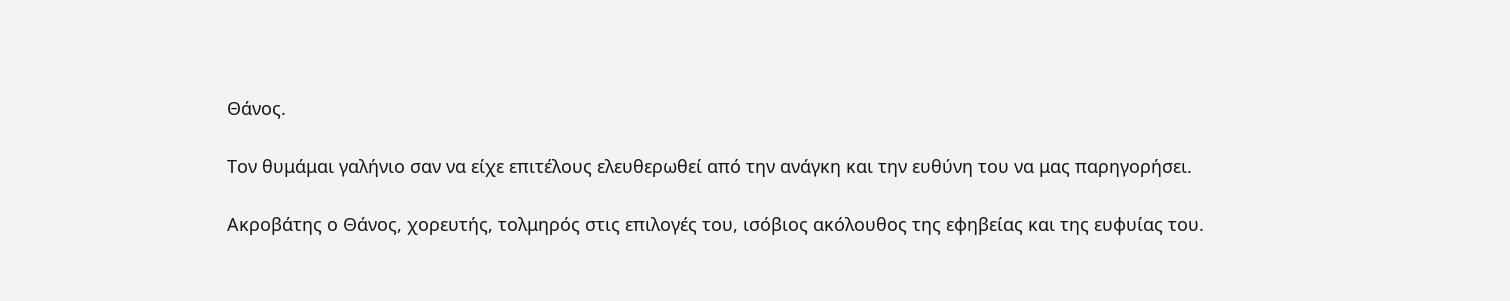Θάνος.

Τον θυμάμαι γαλήνιο σαν να είχε επιτέλους ελευθερωθεί από την ανάγκη και την ευθύνη του να μας παρηγορήσει.

Ακροβάτης ο Θάνος, χορευτής, τολμηρός στις επιλογές του, ισόβιος ακόλουθος της εφηβείας και της ευφυίας του.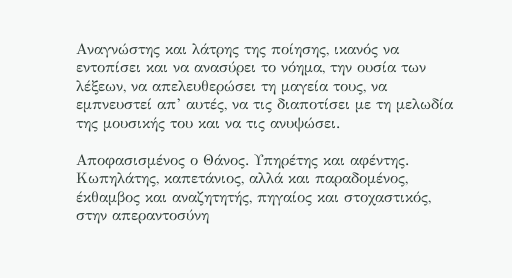Αναγνώστης και λάτρης της ποίησης, ικανός να εντοπίσει και να ανασύρει το νόημα, την ουσία των λέξεων, να απελευθερώσει τη μαγεία τους, να εμπνευστεί απ’ αυτές, να τις διαποτίσει με τη μελωδία της μουσικής του και να τις ανυψώσει.

Αποφασισμένος ο Θάνος. Υπηρέτης και αφέντης. Κωπηλάτης, καπετάνιος, αλλά και παραδομένος, έκθαμβος και αναζητητής, πηγαίος και στοχαστικός, στην απεραντοσύνη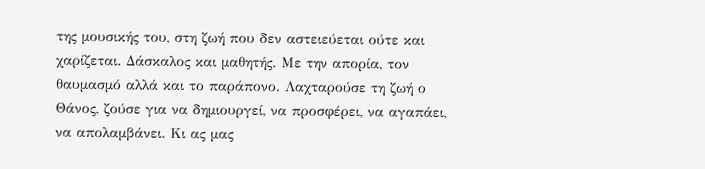της μουσικής του, στη ζωή που δεν αστειεύεται ούτε και χαρίζεται. Δάσκαλος και μαθητής. Με την απορία, τον θαυμασμό αλλά και το παράπονο. Λαχταρούσε τη ζωή ο Θάνος, ζούσε για να δημιουργεί, να προσφέρει, να αγαπάει, να απολαμβάνει. Κι ας μας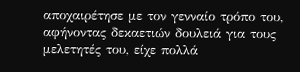αποχαιρέτησε με τον γενναίο τρόπο του, αφήνοντας δεκαετιών δουλειά για τους μελετητές του, είχε πολλά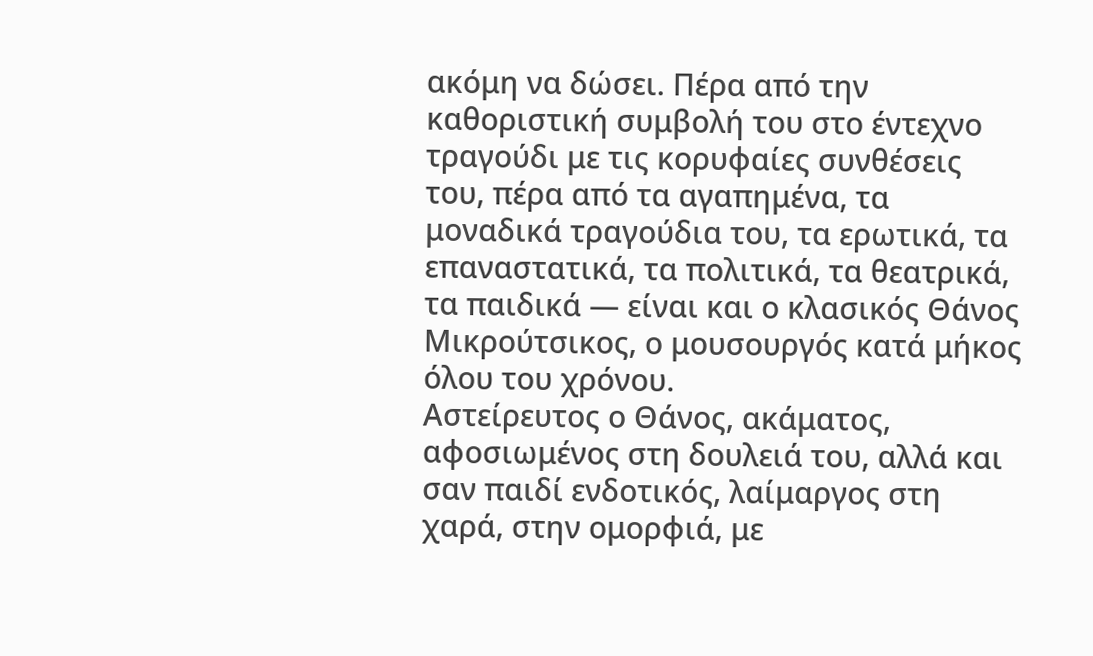ακόμη να δώσει. Πέρα από την καθοριστική συμβολή του στο έντεχνο τραγούδι με τις κορυφαίες συνθέσεις του, πέρα από τα αγαπημένα, τα μοναδικά τραγούδια του, τα ερωτικά, τα επαναστατικά, τα πολιτικά, τα θεατρικά, τα παιδικά — είναι και ο κλασικός Θάνος Μικρούτσικος, ο μουσουργός κατά μήκος όλου του χρόνου.
Αστείρευτος ο Θάνος, ακάματος, αφοσιωμένος στη δουλειά του, αλλά και σαν παιδί ενδοτικός, λαίμαργος στη χαρά, στην ομορφιά, με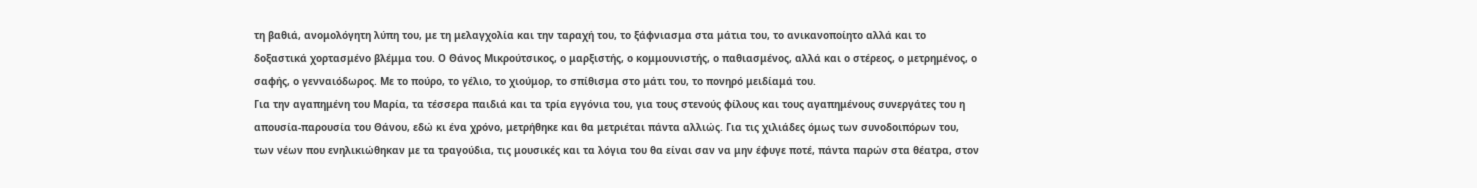τη βαθιά, ανομολόγητη λύπη του, με τη μελαγχολία και την ταραχή του, το ξάφνιασμα στα μάτια του, το ανικανοποίητο αλλά και το δοξαστικά χορτασμένο βλέμμα του. Ο Θάνος Μικρούτσικος, ο μαρξιστής, ο κομμουνιστής, ο παθιασμένος, αλλά και ο στέρεος, ο μετρημένος, ο σαφής, ο γενναιόδωρος. Με το πούρο, το γέλιο, το χιούμορ, το σπίθισμα στο μάτι του, το πονηρό μειδίαμά του.
Για την αγαπημένη του Μαρία, τα τέσσερα παιδιά και τα τρία εγγόνια του, για τους στενούς φίλους και τους αγαπημένους συνεργάτες του η απουσία-παρουσία του Θάνου, εδώ κι ένα χρόνο, μετρήθηκε και θα μετριέται πάντα αλλιώς. Για τις χιλιάδες όμως των συνοδοιπόρων του, των νέων που ενηλικιώθηκαν με τα τραγούδια, τις μουσικές και τα λόγια του θα είναι σαν να μην έφυγε ποτέ, πάντα παρών στα θέατρα, στον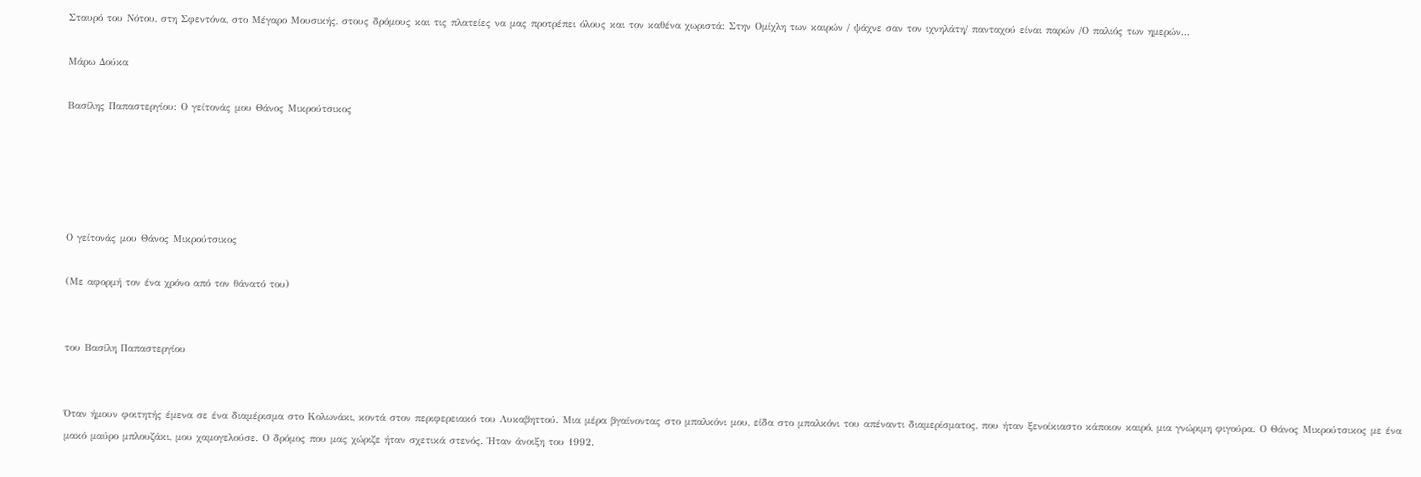Σταυρό του Νότου, στη Σφεντόνα, στο Μέγαρο Μουσικής, στους δρόμους και τις πλατείες να μας προτρέπει όλους και τον καθένα χωριστά: Στην Ομίχλη των καιρών / ψάχνε σαν τον ιχνηλάτη/ πανταχού είναι παρών /Ο παλιός των ημερών…

Μάρω Δούκα

Βασίλης Παπαστεργίου: Ο γείτονάς μου Θάνος Μικρούτσικος





Ο γείτονάς μου Θάνος Μικρούτσικος

(Με αφορμή τον ένα χρόνο από τον θάνατό του)


του Βασίλη Παπαστεργίου


Όταν ήμουν φοιτητής έμενα σε ένα διαμέρισμα στο Κολωνάκι, κοντά στον περιφερειακό του Λυκαβηττού. Μια μέρα βγαίνοντας στο μπαλκόνι μου, είδα στο μπαλκόνι του απέναντι διαμερίσματος, που ήταν ξενοίκιαστο κάποιον καιρό, μια γνώριμη φιγούρα. Ο Θάνος Μικρούτσικος με ένα μακό μαύρο μπλουζάκι, μου χαμογελούσε. Ο δρόμος που μας χώριζε ήταν σχετικά στενός. Ήταν άνοιξη του 1992.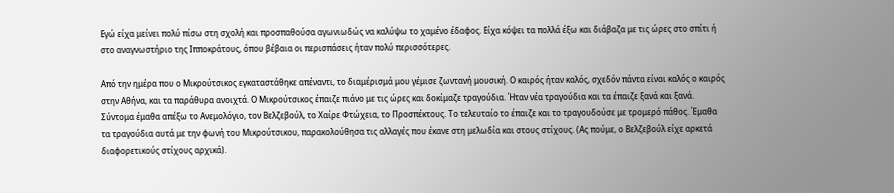Εγώ είχα μείνει πολύ πίσω στη σχολή και προσπαθούσα αγωνιωδώς να καλύψω το χαμένο έδαφος. Είχα κόψει τα πολλά έξω και διάβαζα με τις ώρες στο σπίτι ή στο αναγνωστήριο της Ιπποκράτους, όπου βέβαια οι περισπάσεις ήταν πολύ περισσότερες.

Από την ημέρα που ο Μικρούτσικος εγκαταστάθηκε απέναντι, το διαμέρισμά μου γέμισε ζωντανή μουσική. Ο καιρός ήταν καλός, σχεδόν πάντα είναι καλός ο καιρός στην Αθήνα, και τα παράθυρα ανοιχτά. Ο Μικρούτσικος έπαιζε πιάνο με τις ώρες και δοκίμαζε τραγούδια. Ήταν νέα τραγούδια και τα έπαιζε ξανά και ξανά. Σύντομα έμαθα απέξω το Ανεμολόγιο, τον Βελζεβούλ, το Χαίρε Φτώχεια, το Προσπέκτους. Το τελευταίο το έπαιζε και το τραγουδούσε με τρομερό πάθος. Έμαθα τα τραγούδια αυτά με την φωνή του Μικρούτσικου, παρακολούθησα τις αλλαγές που έκανε στη μελωδία και στους στίχους. (Ας πούμε, ο Βελζεβούλ είχε αρκετά διαφορετικούς στίχους αρχικά).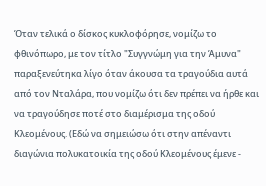Όταν τελικά ο δίσκος κυκλοφόρησε, νομίζω το φθινόπωρο, με τον τίτλο "Συγγνώμη για την Άμυνα" παραξενεύτηκα λίγο όταν άκουσα τα τραγούδια αυτά από τον Νταλάρα, που νομίζω ότι δεν πρέπει να ήρθε και να τραγούδησε ποτέ στο διαμέρισμα της οδού Κλεομένους. (Εδώ να σημειώσω ότι στην απέναντι διαγώνια πολυκατοικία της οδού Κλεομένους έμενε -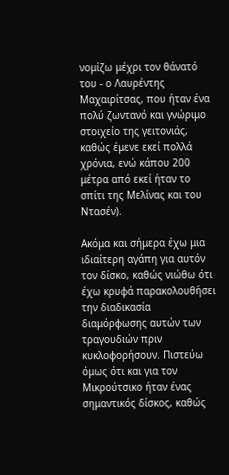νομίζω μέχρι τον θάνατό του - ο Λαυρέντης Μαχαιρίτσας, που ήταν ένα πολύ ζωντανό και γνώριμο στοιχείο της γειτονιάς, καθώς έμενε εκεί πολλά χρόνια, ενώ κάπου 200 μέτρα από εκεί ήταν το σπίτι της Μελίνας και του Ντασέν).

Ακόμα και σήμερα έχω μια ιδιαίτερη αγάπη για αυτόν τον δίσκο, καθώς νιώθω ότι έχω κρυφά παρακολουθήσει την διαδικασία διαμόρφωσης αυτών των τραγουδιών πριν κυκλοφορήσουν. Πιστεύω όμως ότι και για τον Μικρούτσικο ήταν ένας σημαντικός δίσκος, καθώς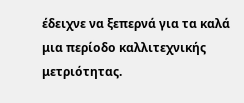έδειχνε να ξεπερνά για τα καλά μια περίοδο καλλιτεχνικής μετριότητας.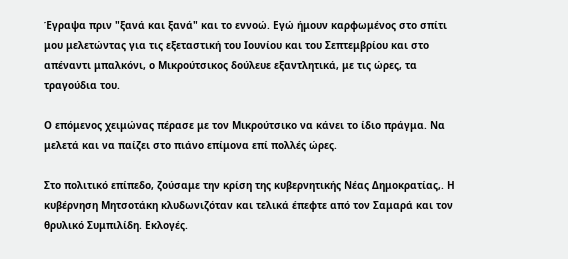Έγραψα πριν "ξανά και ξανά" και το εννοώ. Εγώ ήμουν καρφωμένος στο σπίτι μου μελετώντας για τις εξεταστική του Ιουνίου και του Σεπτεμβρίου και στο απέναντι μπαλκόνι, ο Μικρούτσικος δούλευε εξαντλητικά, με τις ώρες, τα τραγούδια του.

Ο επόμενος χειμώνας πέρασε με τον Μικρούτσικο να κάνει το ίδιο πράγμα. Να μελετά και να παίζει στο πιάνο επίμονα επί πολλές ώρες.

Στο πολιτικό επίπεδο, ζούσαμε την κρίση της κυβερνητικής Νέας Δημοκρατίας,. Η κυβέρνηση Μητσοτάκη κλυδωνιζόταν και τελικά έπεφτε από τον Σαμαρά και τον θρυλικό Συμπιλίδη. Εκλογές.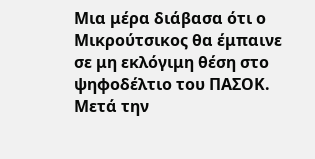Μια μέρα διάβασα ότι ο Μικρούτσικος θα έμπαινε σε μη εκλόγιμη θέση στο ψηφοδέλτιο του ΠΑΣΟΚ. Μετά την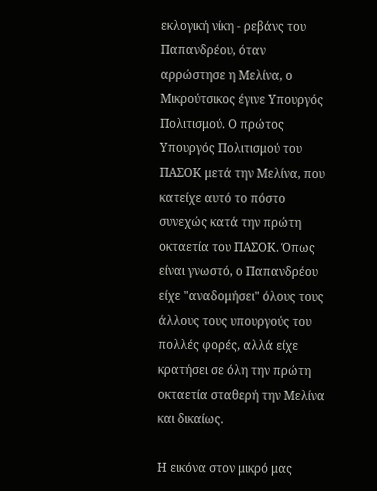εκλογική νίκη - ρεβάνς του Παπανδρέου, όταν αρρώστησε η Μελίνα, ο Μικρούτσικος έγινε Υπουργός Πολιτισμού. Ο πρώτος Υπουργός Πολιτισμού του ΠΑΣΟΚ μετά την Μελίνα, που κατείχε αυτό το πόστο συνεχώς κατά την πρώτη οκταετία του ΠΑΣΟΚ. Όπως είναι γνωστό, ο Παπανδρέου είχε "αναδομήσει" όλους τους άλλους τους υπουργούς του πολλές φορές, αλλά είχε κρατήσει σε όλη την πρώτη οκταετία σταθερή την Μελίνα και δικαίως.

Η εικόνα στον μικρό μας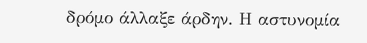δρόμο άλλαξε άρδην. Η αστυνομία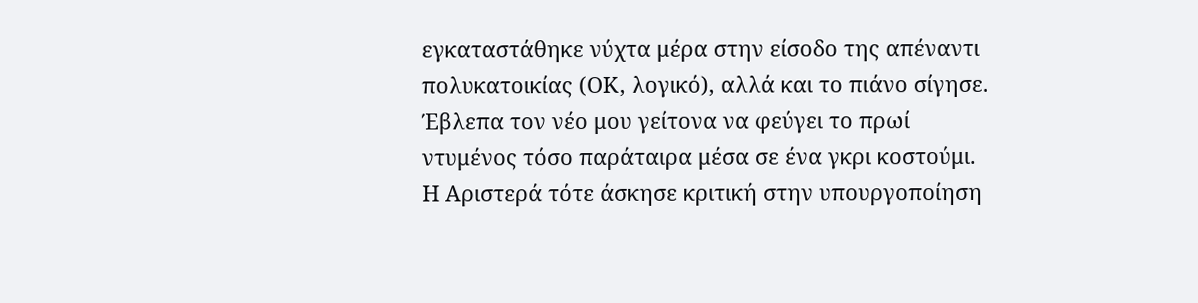εγκαταστάθηκε νύχτα μέρα στην είσοδο της απέναντι πολυκατοικίας (ΟΚ, λογικό), αλλά και το πιάνο σίγησε. Έβλεπα τον νέο μου γείτονα να φεύγει το πρωί ντυμένος τόσο παράταιρα μέσα σε ένα γκρι κοστούμι. Η Αριστερά τότε άσκησε κριτική στην υπουργοποίηση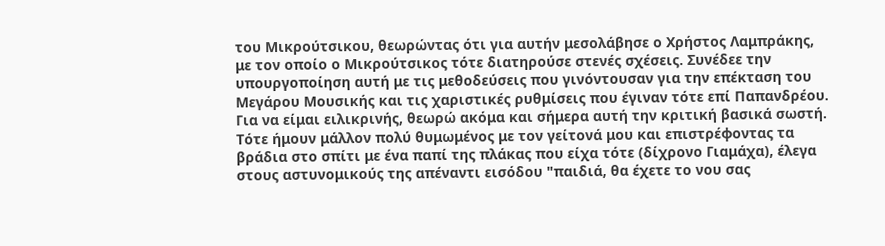του Μικρούτσικου, θεωρώντας ότι για αυτήν μεσολάβησε ο Χρήστος Λαμπράκης, με τον οποίο ο Μικρούτσικος τότε διατηρούσε στενές σχέσεις. Συνέδεε την υπουργοποίηση αυτή με τις μεθοδεύσεις που γινόντουσαν για την επέκταση του Μεγάρου Μουσικής και τις χαριστικές ρυθμίσεις που έγιναν τότε επί Παπανδρέου. Για να είμαι ειλικρινής, θεωρώ ακόμα και σήμερα αυτή την κριτική βασικά σωστή. Τότε ήμουν μάλλον πολύ θυμωμένος με τον γείτονά μου και επιστρέφοντας τα βράδια στο σπίτι με ένα παπί της πλάκας που είχα τότε (δίχρονο Γιαμάχα), έλεγα στους αστυνομικούς της απέναντι εισόδου "παιδιά, θα έχετε το νου σας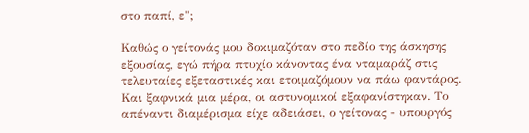στο παπί, ε";

Καθώς ο γείτονάς μου δοκιμαζόταν στο πεδίο της άσκησης εξουσίας, εγώ πήρα πτυχίο κάνοντας ένα νταμαράζ στις τελευταίες εξεταστικές και ετοιμαζόμουν να πάω φαντάρος. Και ξαφνικά μια μέρα, οι αστυνομικοί εξαφανίστηκαν. Το απέναντι διαμέρισμα είχε αδειάσει, ο γείτονας - υπουργός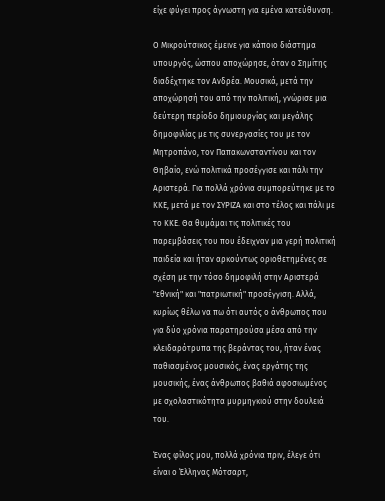είχε φύγει προς άγνωστη για εμένα κατεύθυνση.

Ο Μικρούτσικος έμεινε για κάποιο διάστημα υπουργός, ώσπου αποχώρησε, όταν ο Σημίτης διαδέχτηκε τον Ανδρέα. Μουσικά, μετά την αποχώρησή του από την πολιτική, γνώρισε μια δεύτερη περίοδο δημιουργίας και μεγάλης δημοφιλίας με τις συνεργασίες του με τον Μητροπάνο, τον Παπακωνσταντίνου και τον Θηβαίο, ενώ πολιτικά προσέγγισε και πάλι την Αριστερά. Για πολλά χρόνια συμπορεύτηκε με το ΚΚΕ, μετά με τον ΣΥΡΙΖΑ και στο τέλος και πάλι με το ΚΚΕ. Θα θυμάμαι τις πολιτικές του παρεμβάσεις του που έδειχναν μια γερή πολιτική παιδεία και ήταν αρκούντως οριοθετημένες σε σχέση με την τόσο δημοφιλή στην Αριστερά "εθνική" και "πατριωτική" προσέγγιση. Αλλά, κυρίως θέλω να πω ότι αυτός ο άνθρωπος που για δύο χρόνια παρατηρούσα μέσα από την κλειδαρότρυπα της βεράντας του, ήταν ένας παθιασμένος μουσικός, ένας εργάτης της μουσικής, ένας άνθρωπος βαθιά αφοσιωμένος με σχολαστικότητα μυρμηγκιού στην δουλειά του.

Ένας φίλος μου, πολλά χρόνια πριν, έλεγε ότι είναι ο Έλληνας Μότσαρτ,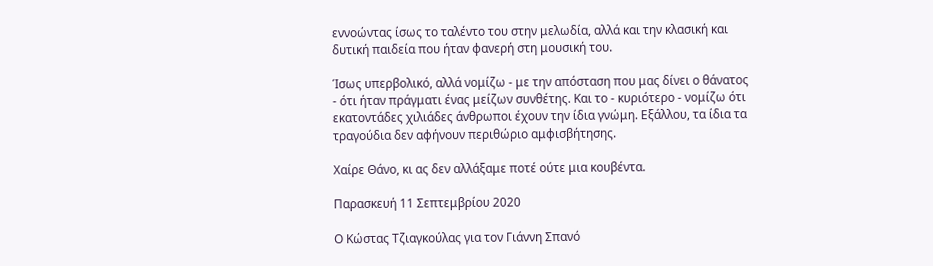εννοώντας ίσως το ταλέντο του στην μελωδία, αλλά και την κλασική και δυτική παιδεία που ήταν φανερή στη μουσική του.

Ίσως υπερβολικό, αλλά νομίζω - με την απόσταση που μας δίνει ο θάνατος - ότι ήταν πράγματι ένας μείζων συνθέτης. Και το - κυριότερο - νομίζω ότι εκατοντάδες χιλιάδες άνθρωποι έχουν την ίδια γνώμη. Εξάλλου, τα ίδια τα τραγούδια δεν αφήνουν περιθώριο αμφισβήτησης.

Χαίρε Θάνο, κι ας δεν αλλάξαμε ποτέ ούτε μια κουβέντα.

Παρασκευή 11 Σεπτεμβρίου 2020

Ο Κώστας Τζιαγκούλας για τον Γιάννη Σπανό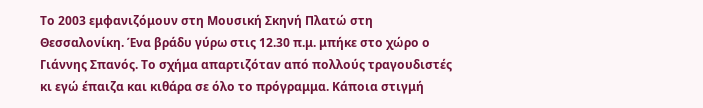Το 2003 εμφανιζόμουν στη Μουσική Σκηνή Πλατώ στη Θεσσαλονίκη. Ένα βράδυ γύρω στις 12.30 π.μ. μπήκε στο χώρο ο Γιάννης Σπανός. Το σχήμα απαρτιζόταν από πολλούς τραγουδιστές κι εγώ έπαιζα και κιθάρα σε όλο το πρόγραμμα. Κάποια στιγμή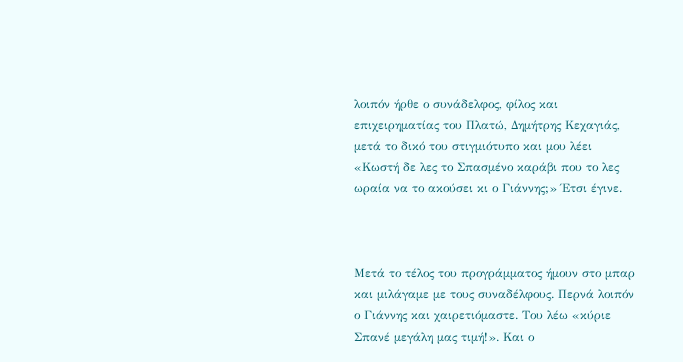λοιπόν ήρθε ο συνάδελφος, φίλος και επιχειρηματίας του Πλατώ, Δημήτρης Κεχαγιάς, μετά το δικό του στιγμιότυπο και μου λέει «Κωστή δε λες το Σπασμένο καράβι που το λες ωραία να το ακούσει κι ο Γιάννης;» Έτσι έγινε.



Μετά το τέλος του προγράμματος ήμουν στο μπαρ και μιλάγαμε με τους συναδέλφους. Περνά λοιπόν ο Γιάννης και χαιρετιόμαστε. Του λέω «κύριε Σπανέ μεγάλη μας τιμή!». Και ο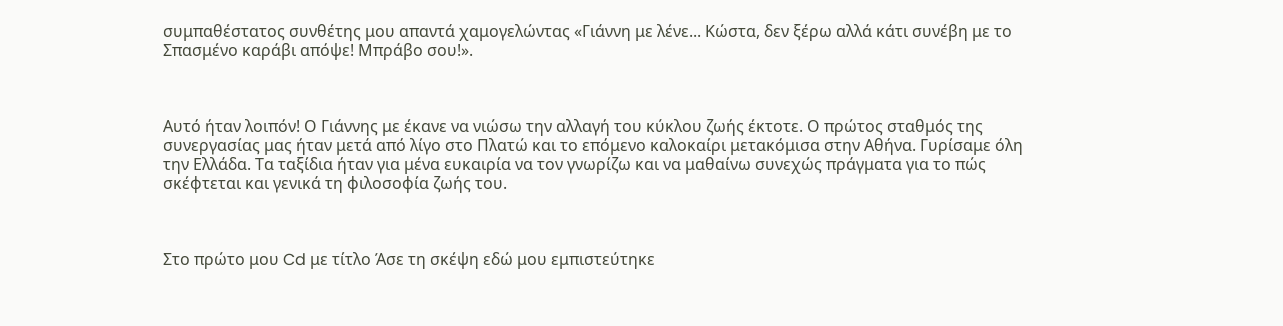συμπαθέστατος συνθέτης μου απαντά χαμογελώντας «Γιάννη με λένε... Κώστα, δεν ξέρω αλλά κάτι συνέβη με το Σπασμένο καράβι απόψε! Μπράβο σου!».



Αυτό ήταν λοιπόν! Ο Γιάννης με έκανε να νιώσω την αλλαγή του κύκλου ζωής έκτοτε. Ο πρώτος σταθμός της συνεργασίας μας ήταν μετά από λίγο στο Πλατώ και το επόμενο καλοκαίρι μετακόμισα στην Αθήνα. Γυρίσαμε όλη την Ελλάδα. Τα ταξίδια ήταν για μένα ευκαιρία να τον γνωρίζω και να μαθαίνω συνεχώς πράγματα για το πώς σκέφτεται και γενικά τη φιλοσοφία ζωής του.



Στο πρώτο μου Cd με τίτλο Άσε τη σκέψη εδώ μου εμπιστεύτηκε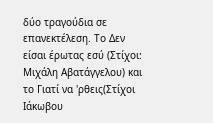δύο τραγούδια σε επανεκτέλεση. Το Δεν είσαι έρωτας εσύ (Στίχοι: Μιχάλη Αβατάγγελου) και το Γιατί να 'ρθεις(Στίχοι Ιάκωβου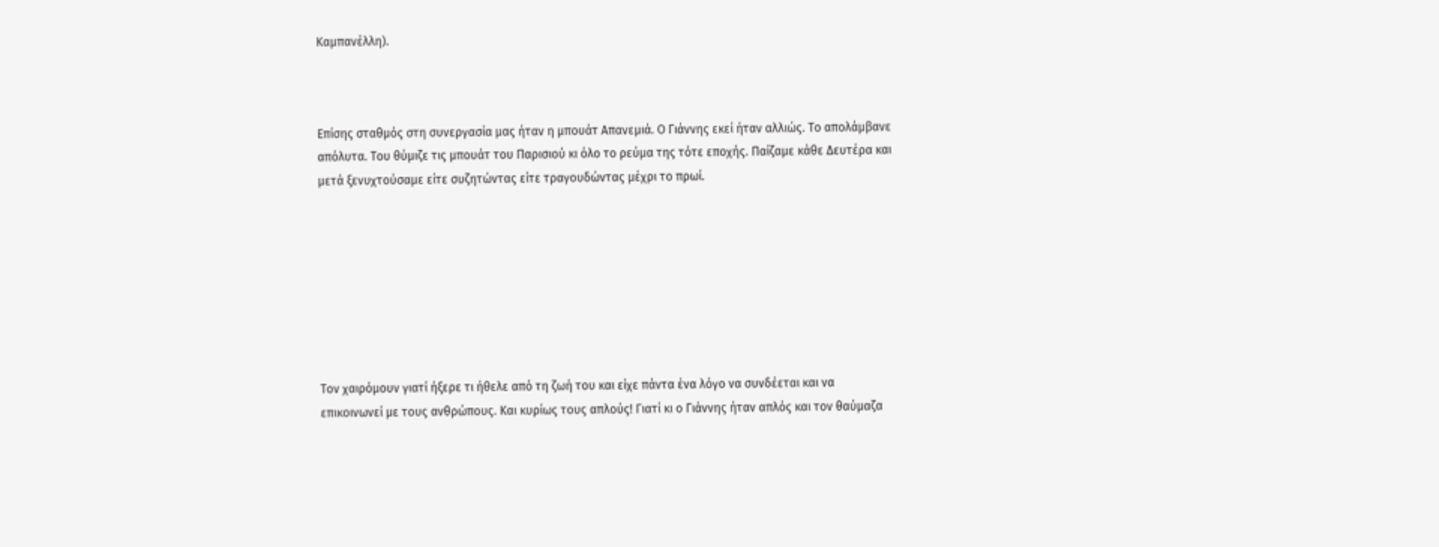Καμπανέλλη).



Επίσης σταθμός στη συνεργασία μας ήταν η μπουάτ Απανεμιά. Ο Γιάννης εκεί ήταν αλλιώς. Το απολάμβανε απόλυτα. Του θύμιζε τις μπουάτ του Παρισιού κι όλο το ρεύμα της τότε εποχής. Παίζαμε κάθε Δευτέρα και μετά ξενυχτούσαμε είτε συζητώντας είτε τραγουδώντας μέχρι το πρωί.








Τον χαιρόμουν γιατί ήξερε τι ήθελε από τη ζωή του και είχε πάντα ένα λόγο να συνδέεται και να επικοινωνεί με τους ανθρώπους. Και κυρίως τους απλούς! Γιατί κι ο Γιάννης ήταν απλός και τον θαύμαζα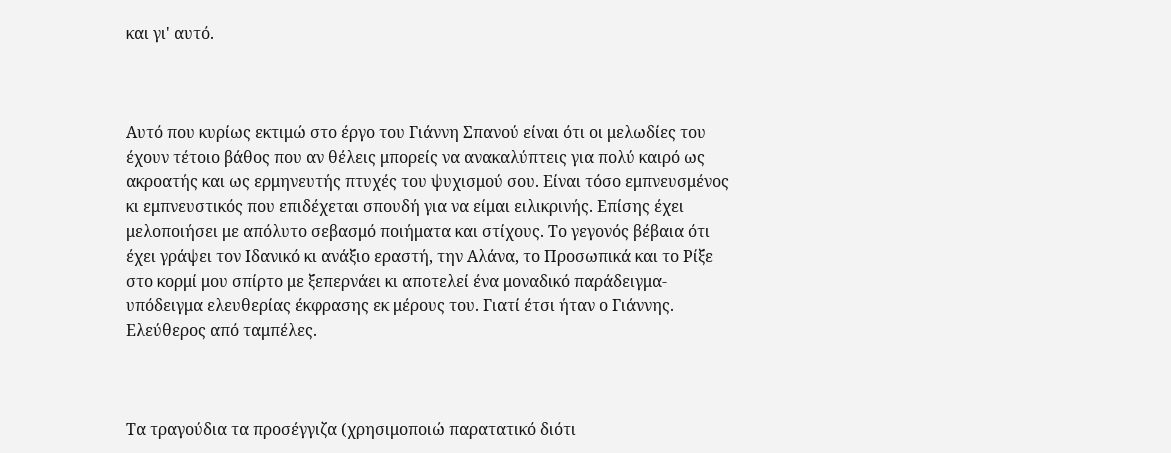και γι' αυτό.



Αυτό που κυρίως εκτιμώ στο έργο του Γιάννη Σπανού είναι ότι οι μελωδίες του έχουν τέτοιο βάθος που αν θέλεις μπορείς να ανακαλύπτεις για πολύ καιρό ως ακροατής και ως ερμηνευτής πτυχές του ψυχισμού σου. Είναι τόσο εμπνευσμένος κι εμπνευστικός που επιδέχεται σπουδή για να είμαι ειλικρινής. Επίσης έχει μελοποιήσει με απόλυτο σεβασμό ποιήματα και στίχους. Το γεγονός βέβαια ότι έχει γράψει τον Ιδανικό κι ανάξιο εραστή, την Αλάνα, το Προσωπικά και το Ρίξε στο κορμί μου σπίρτο με ξεπερνάει κι αποτελεί ένα μοναδικό παράδειγμα-υπόδειγμα ελευθερίας έκφρασης εκ μέρους του. Γιατί έτσι ήταν ο Γιάννης. Ελεύθερος από ταμπέλες.



Τα τραγούδια τα προσέγγιζα (χρησιμοποιώ παρατατικό διότι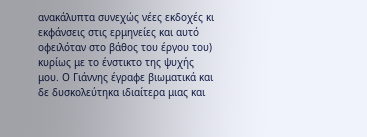ανακάλυπτα συνεχώς νέες εκδοχές κι εκφάνσεις στις ερμηνείες και αυτό οφειλόταν στο βάθος του έργου του) κυρίως με το ένστικτο της ψυχής μου. Ο Γιάννης έγραφε βιωματικά και δε δυσκολεύτηκα ιδιαίτερα μιας και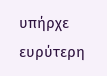υπήρχε ευρύτερη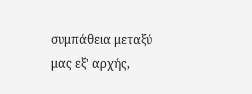συμπάθεια μεταξύ μας εξ' αρχής,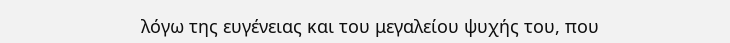λόγω της ευγένειας και του μεγαλείου ψυχής του, που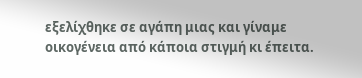εξελίχθηκε σε αγάπη μιας και γίναμε οικογένεια από κάποια στιγμή κι έπειτα.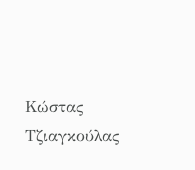Κώστας Τζιαγκούλας